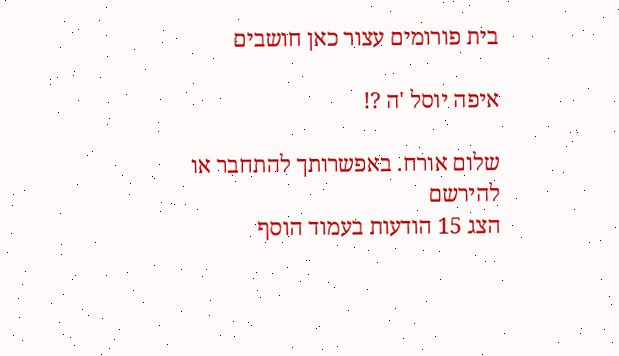בית פורומים עצור כאן חושבים

איפה יוסל 'ה ?!

שלום אורח. באפשרותך להתחבר או להירשם
הצג 15 הודעות בעמוד הוסף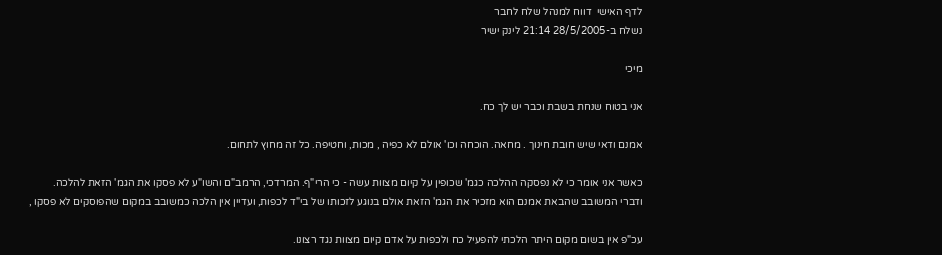לדף האישי  דווח למנהל שלח לחבר
נשלח ב-28/5/2005 21:14 לינק ישיר

מיכי

אני בטוח שנחת בשבת וכבר יש לך כח.

אמנם ודאי שיש חובת חינוך . מחאה. הוכחה וכו' אולם לא כפיה , מכות, וחטיפה. כל זה מחוץ לתחום.

כאשר אני אומר כי לא נפסקה ההלכה כגמ' שכופין על קיום מצוות עשה - כי הרי"ף. המרדכי, הרמב"ם והשו"ע לא פסקו את הגמ' הזאת להלכה.
ודברי המשובב שהבאת אמנם הוא מזכיר את הגמ' הזאת אולם בנוגע לזכותו של בי"ד לכפות, ועדיין אין הלכה כמשובב במקום שהפוסקים לא פסקו ,

עכ"פ אין בשום מקום היתר הלכתי להפעיל כח ולכפות על אדם קיום מצוות נגד רצונו.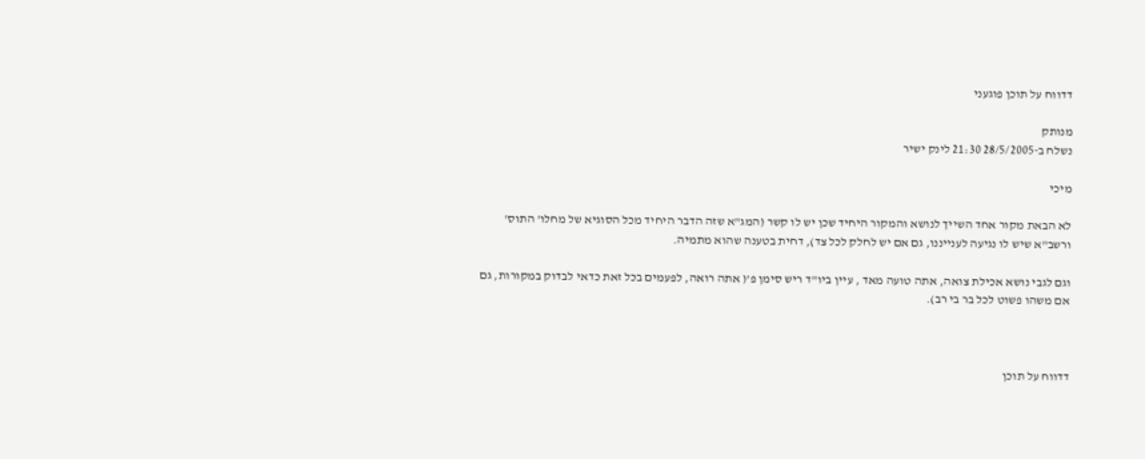דדווח על תוכן פוגעני

מנותק
נשלח ב-28/5/2005 21:30 לינק ישיר

מיכי

לא הבאת מקור אחד השייך לנושא והמקור היחיד שכן יש לו קשר (המג"א שזה הדבר היחיד מכל הסוגיא של מחלו' התוס' ורשב"א שיש לו נגיעה לענייננו, גם אם יש לחלק לכל צד), דחית בטענה שהוא מתמיה.

וגם לגבי נושא אכילת צואה, אתה טועה מאד , עיין ביו"ד ריש סימן פ'( אתה רואה, לפעמים בכל זאת כדאי לבדוק במקורות, גם אם משהו פשוט לכל בר בי רב).



דדווח על תוכן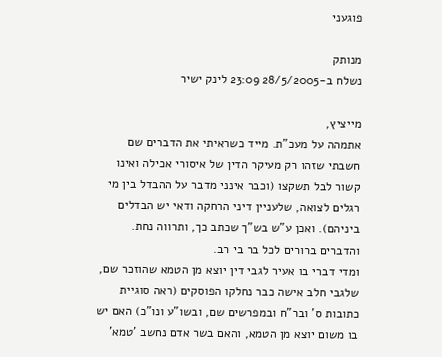פוגעני

מנותק
נשלח ב-28/5/2005 23:09 לינק ישיר

מייציץ,
אתמהה על מעכ"ת. מייד כשראיתי את הדברים שם חשבתי שזהו רק מעיקר הדין של איסורי אכילה ואינו קשור לבל תשקצו (וכבר אינני מדבר על ההבדל בין מי רגלים לצואה, שלעניין דיני הרחקה ודאי יש הבדלים ביניהם). ואכן ע"ש בש"ך שכתב כך, ותרווה נחת.
והדברים ברורים לכל בר בי רב.
ומדי דברי בו אעיר לגבי דין יוצא מן הטמא שהוזכר שם, שלגבי חלב אישה כבר נחלקו הפוסקים (ראה סוגיית כתובות ס' ובר"ח ובמפרשים שם, ובשו"ע ונו"כ) האם יש בו משום יוצא מן הטמא, והאם בשר אדם נחשב 'טמא'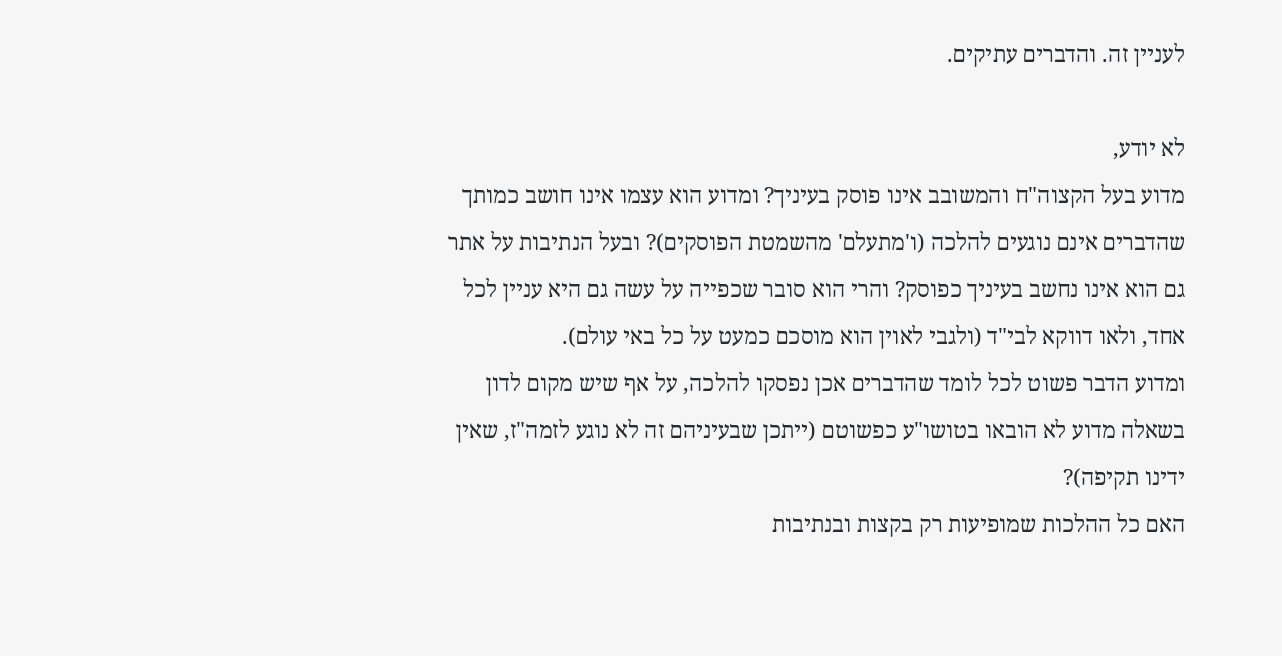לעניין זה. והדברים עתיקים.

לא יודע,
מדוע בעל הקצוה"ח והמשובב אינו פוסק בעיניך? ומדוע הוא עצמו אינו חושב כמותך שהדברים אינם נוגעים להלכה (ו'מתעלם' מהשמטת הפוסקים)? ובעל הנתיבות על אתר גם הוא אינו נחשב בעיניך כפוסק? והרי הוא סובר שכפייה על עשה גם היא עניין לכל אחד, ולאו דווקא לבי"ד (ולגבי לאוין הוא מוסכם כמעט על כל באי עולם).
ומדוע הדבר פשוט לכל לומד שהדברים אכן נפסקו להלכה, על אף שיש מקום לדון בשאלה מדוע לא הובאו בטושו"ע כפשוטם (ייתכן שבעיניהם זה לא נוגע לזמה"ז, שאין ידינו תקיפה)?
האם כל ההלכות שמופיעות רק בקצות ובנתיבות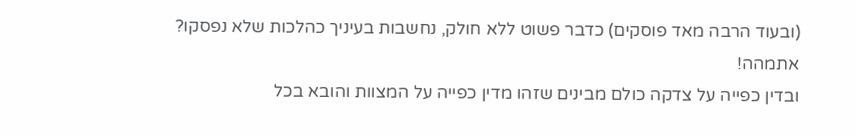(ובעוד הרבה מאד פוסקים) כדבר פשוט ללא חולק, נחשבות בעיניך כהלכות שלא נפסקו? אתמהה!
ובדין כפייה על צדקה כולם מבינים שזהו מדין כפייה על המצוות והובא בכל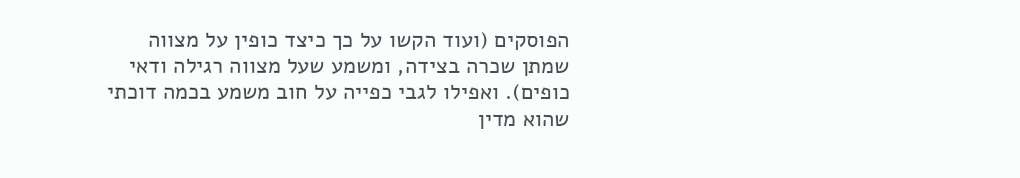הפוסקים (ועוד הקשו על כך כיצד כופין על מצווה שמתן שכרה בצידה, ומשמע שעל מצווה רגילה ודאי כופים). ואפילו לגבי כפייה על חוב משמע בכמה דוכתי שהוא מדין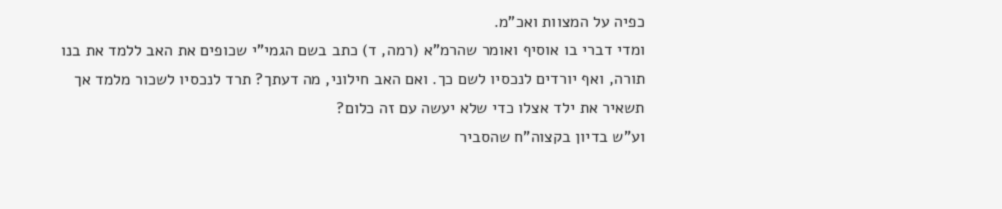כפיה על המצוות ואכ"מ.
ומדי דברי בו אוסיף ואומר שהרמ"א (רמה, ד) כתב בשם הגמי"י שכופים את האב ללמד את בנו תורה, ואף יורדים לנכסיו לשם כך. ואם האב חילוני, מה דעתך? תרד לנכסיו לשכור מלמד אך תשאיר את ילד אצלו כדי שלא יעשה עם זה כלום?
וע"ש בדיון בקצוה"ח שהסביר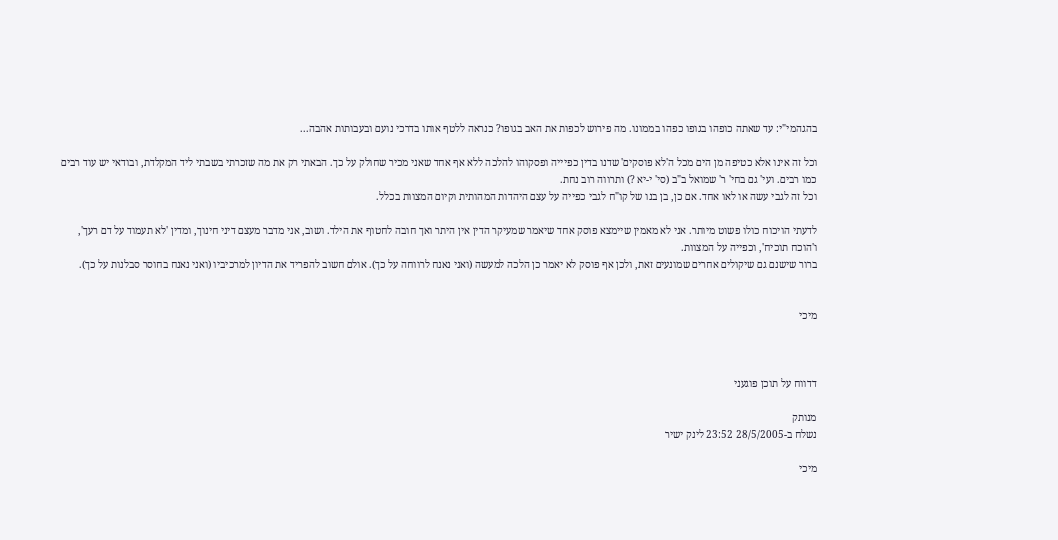בהגהמי"י: עד שאתה כופהו בגופו כפהו בממונו. מה פירוש לכפות את האב בגופו? כנראה ללטף אותו בדרכי נועם ובעבותות אהבה...

וכל זה אינו אלא כטיפה מן הים מכל ה'לא פוסקים' שדנו בדין כפיייה ופסקוהו להלכה ללא אף אחד שאני מכיר שחולק על כך. הבאתי רק את מה שזכרתי בשבתי ליד המקלדת, ובודאי יש עוד רבים כמו רבים. ועי' גם בחי' ר' שמואל ב"ב (סי' י-יא ?) ותרווה רוב נחת.
וכל זה לגבי עשה או לאו אחד. אם כן, בן בנו של קו"ח לגבי כפייה על עצם היהדות המהותית וקיום המצוות בכלל.

לדעתי הויכוח כולו פשוט מיותר. אני לא מאמין שיימצא פוסק אחד שיאמר שמעיקר הדין אין היתר ואך חובה לחטוף את הילד. ושוב, אני מדבר מעצם דיני חינוך, ומדין 'לא תעמוד על דם רעך', ו'הוכח תוכיח', וכפייה על המצוות.
ברור שישנם גם שיקולים אחרים שמונעים זאת, ולכן אף פוסק לא יאמר כן הלכה למעשה (ואני נאנח לרווחה על כך). אולם חשוב להפריד את הדיון למרכיביו (ואני נאנח בחוסר סבלנות על כך).


מיכי



דדווח על תוכן פוגעני

מנותק
נשלח ב-28/5/2005 23:52 לינק ישיר

מיכי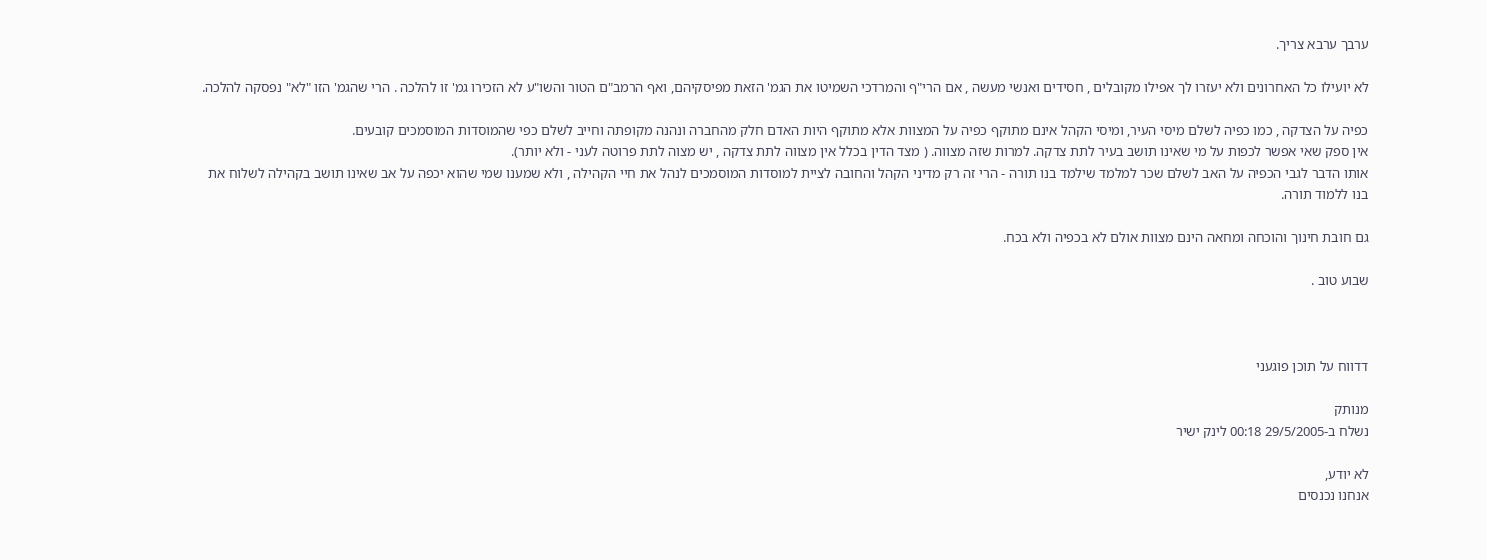ערבך ערבא צריך.

לא יועילו כל האחרונים ולא יעזרו לך אפילו מקובלים , חסידים ואנשי מעשה , אם הרי"ף והמרדכי השמיטו את הגמ' הזאת מפיסקיהם, ואף הרמב"ם הטור והשו"ע לא הזכירו גמ' זו להלכה . הרי שהגמ' הזו "לא" נפסקה להלכה.

כפיה על הצדקה , כמו כפיה לשלם מיסי העיר, ומיסי הקהל אינם מתוקף כפיה על המצוות אלא מתוקף היות האדם חלק מהחברה ונהנה מקופתה וחייב לשלם כפי שהמוסדות המוסמכים קובעים.
אין ספק שאי אפשר לכפות על מי שאינו תושב בעיר לתת צדקה. למרות שזה מצווה. ( מצד הדין בכלל אין מצווה לתת צדקה , יש מצוה לתת פרוטה לעני - ולא יותר).
אותו הדבר לגבי הכפיה על האב לשלם שכר למלמד שילמד בנו תורה - הרי זה רק מדיני הקהל והחובה לציית למוסדות המוסמכים לנהל את חיי הקהילה , ולא שמענו שמי שהוא יכפה על אב שאינו תושב בקהילה לשלוח את בנו ללמוד תורה.

גם חובת חינוך והוכחה ומחאה הינם מצוות אולם לא בכפיה ולא בכח.

שבוע טוב .



דדווח על תוכן פוגעני

מנותק
נשלח ב-29/5/2005 00:18 לינק ישיר

לא יודע,
אנחנו נכנסים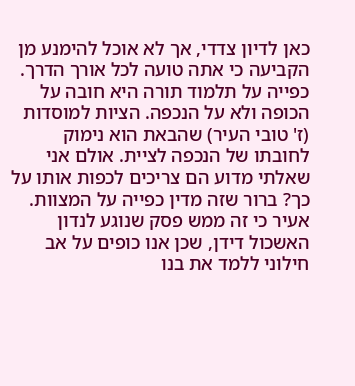כאן לדיון צדדי, אך לא אוכל להימנע מן הקביעה כי אתה טועה לכל אורך הדרך.
כפייה על תלמוד תורה היא חובה על הכופה ולא על הנכפה. הציות למוסדות (ז' טובי העיר) שהבאת הוא נימוק לחובתו של הנכפה לציית. אולם אני שאלתי מדוע הם צריכים לכפות אותו על כך? ברור שזה מדין כפייה על המצוות. אעיר כי זה ממש פסק שנוגע לנדון האשכול דידן, שכן אנו כופים על אב חילוני ללמד את בנו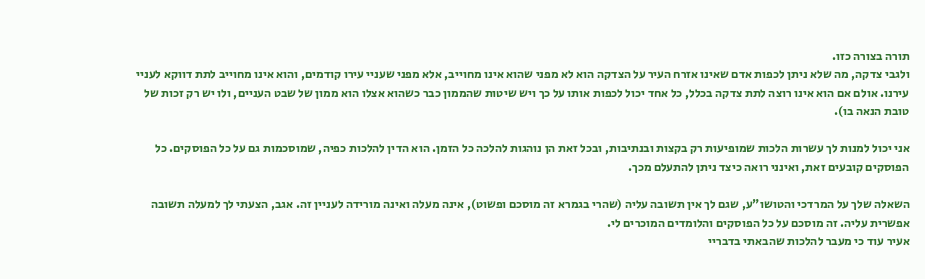תורה בצורה כזו.
ולגבי צדקה, מה שלא ניתן לכפות אדם שאינו אזרח העיר על הצדקה הוא לא מפני שהוא אינו מחוייב, אלא מפני שעניי עירו קודמים, והוא אינו מחוייב לתת דווקא לעניי עירנו. אולם אם הוא אינו רוצה לתת צדקה בכלל, כל אחד יכול לכפות אותו על כך ויש שיטות שהממון כבר כשהוא אצלו הוא ממון של שבט העניים, ולו יש רק זכות של טובת הנאה בו).

אני יכול למנות לך עשרות הלכות שמופיעות רק בקצות ובנתיבות, ובכל זאת הן נוהגות להלכה כל הזמן. הוא הדין להלכות כפיה, שמוסכמות גם על כל הפוסקים. כל הפוסקים קובעים זאת, ואינני רואה כיצד ניתן להתעלם מכך.

השאלה שלך על המרדכי והטושו"ע, שגם לך אין תשובה עליה (שהרי בגמרא זה מוסכם ופשוט), אינה מעלה ואינה מורידה לעניין זה. אגב, הצעתי לך למעלה תשובה אפשרית עליה. זה מוסכם על כל הפוסקים והלומדים המוכרים לי.
אעיר עוד כי מעבר להלכות שהבאתי בדבריי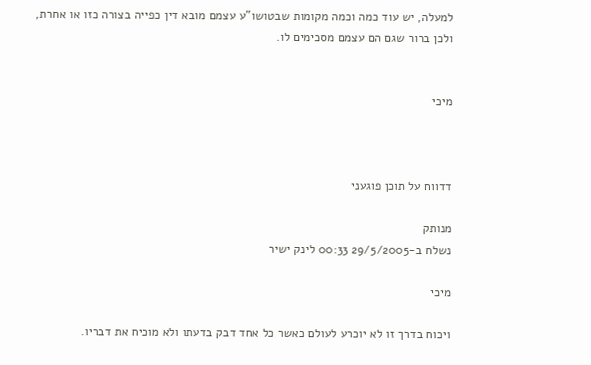למעלה, יש עוד כמה וכמה מקומות שבטושו"ע עצמם מובא דין כפייה בצורה כזו או אחרת, ולכן ברור שגם הם עצמם מסכימים לו.


מיכי



דדווח על תוכן פוגעני

מנותק
נשלח ב-29/5/2005 00:33 לינק ישיר

מיכי

ויכוח בדרך זו לא יוכרע לעולם כאשר כל אחד דבק בדעתו ולא מוכיח את דבריו.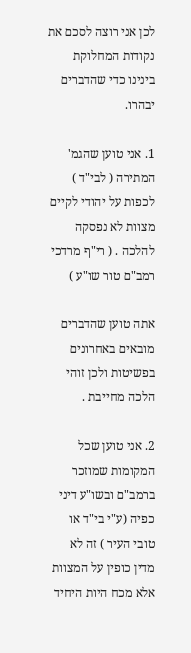לכן אני רוצה לסכם את נקודות המחלוקת בינינו כדי שהדברים יבהרו.

1. אני טוען שהגמ' המתירה ( לבי"ד ) לכפות על יהודי לקיים מצוות לא נפסקה להלכה . ( רי"ף מרדכי רמב"ם טור שו"ע )

אתה טוען שהדברים מובאים באחרונים בפשיטות ולכן זוהי הלכה מחייבת .

2. אני טוען שכל המקומות שמוזכר ברמב"ם ובשו"ע דיני כפיה (ע"י בי"ד או טובי העיר ) זה לא מדין כופין על המצוות אלא מכח היות היחיד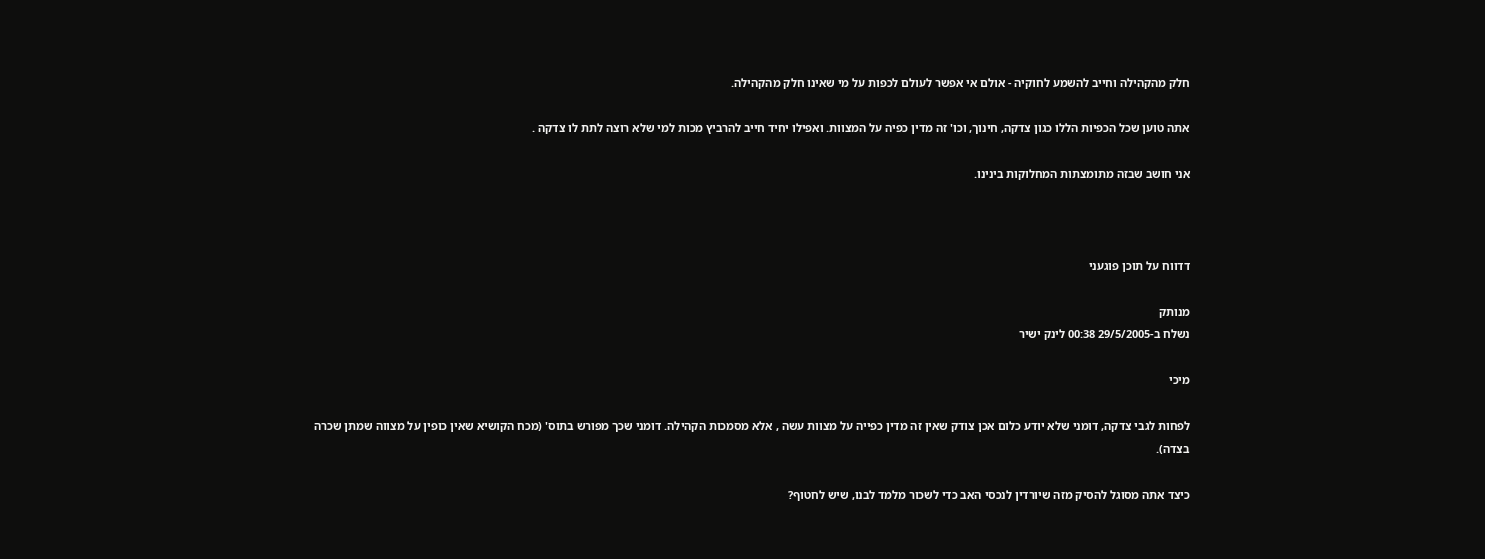חלק מהקהילה וחייב להשמע לחוקיה - אולם אי אפשר לעולם לכפות על מי שאינו חלק מהקהילה.

אתה טוען שכל הכפיות הללו כגון צדקה, חינוך, וכו' זה מדין כפיה על המצוות. ואפילו יחיד חייב להרביץ מכות למי שלא רוצה לתת לו צדקה .

אני חושב שבזה מתומצתות המחלוקות בינינו.



דדווח על תוכן פוגעני

מנותק
נשלח ב-29/5/2005 00:38 לינק ישיר

מיכי

לפחות לגבי צדקה, דומני שלא יודע כלום אכן צודק שאין זה מדין כפייה על מצוות עשה , אלא מסמכות הקהילה. דומני שכך מפורש בתוס' (מכח הקושיא שאין כופין על מצווה שמתן שכרה בצדה).

כיצד אתה מסוגל להסיק מזה שיורדין לנכסי האב כדי לשכור מלמד לבנו, שיש לחטוף?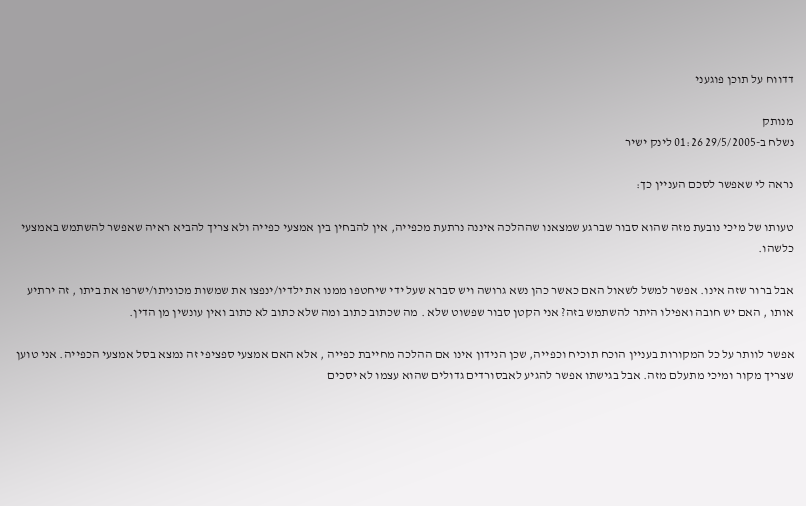דדווח על תוכן פוגעני

מנותק
נשלח ב-29/5/2005 01:26 לינק ישיר

נראה לי שאפשר לסכם העניין כך:

טעותו של מיכי נובעת מזה שהוא סבור שברגע שמצאנו שההלכה איננה נרתעת מכפייה, אין להבחין בין אמצעי כפייה ולא צריך להביא ראיה שאפשר להשתמש באמצעי כלשהו.

אבל ברור שזה אינו. אפשר למשל לשאול האם כאשר כהן נשא גרושה ויש סברא שעל ידי שיחטפו ממנו את ילדיו/ינפצו את שמשות מכוניתו/ישרפו את ביתו , זה ירתיע אותו , האם יש חובה ואפילו היתר להשתמש בזה? אני הקטן סבור שפשוט שלא . מה שכתוב כתוב ומה שלא כתוב לא כתוב ואין עונשין מן הדין.

אפשר לוותר על כל המקורות בעניין הוכח תוכיח וכפייה, שכן הנידון אינו אם ההלכה מחייבת כפייה , אלא האם אמצעי ספציפי זה נמצא בסל אמצעי הכפייה. אני טוען שצריך מקור ומיכי מתעלם מזה. אבל בגישתו אפשר להגיע לאבסורדים גדולים שהוא עצמו לא יסכים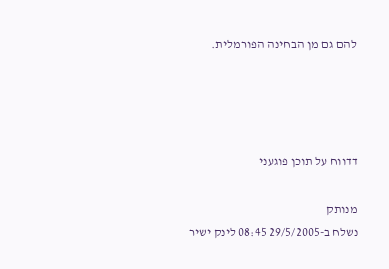להם גם מן הבחינה הפורמלית.




דדווח על תוכן פוגעני

מנותק
נשלח ב-29/5/2005 08:45 לינק ישיר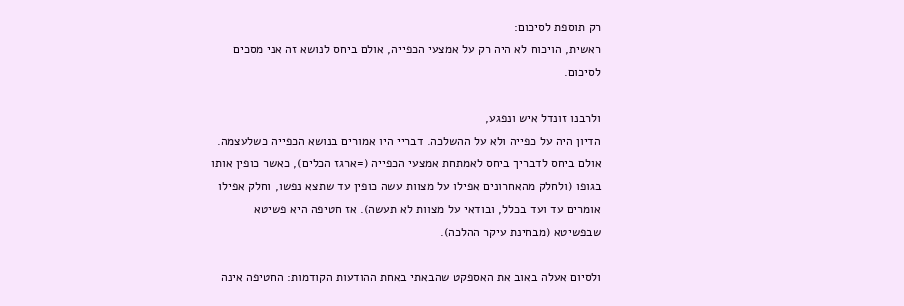רק תוספת לסיכום:
ראשית, הויכוח לא היה רק על אמצעי הכפייה, אולם ביחס לנושא זה אני מסכים לסיכום.

ולרבנו זונדל איש ונפגע,
הדיון היה על כפייה ולא על ההשלכה. דבריי היו אמורים בנושא הכפייה כשלעצמה.
אולם ביחס לדבריך ביחס לאמתחת אמצעי הכפייה (=ארגז הכלים), כאשר כופין אותו בגופו (ולחלק מהאחרונים אפילו על מצוות עשה כופין עד שתצא נפשו, וחלק אפילו אומרים עד ועד בכלל, ובודאי על מצוות לא תעשה). אז חטיפה היא פשיטא שבפשיטא (מבחינת עיקר ההלכה).

ולסיום אעלה באוב את האספקט שהבאתי באחת ההודעות הקודמות: החטיפה אינה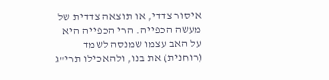איסור צדדי, או תוצאה צדדית של מעשה הכפייה. הרי הכפייה היא על האב עצמו שמנסה לשמד (רוחנית) את בנו, ולהאכילו תרי"ג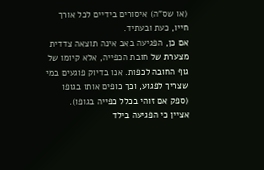(או שס"ה) איסורים בידיים לכל אורך חייו, כעת ובעתיד.
אם כן, הפגיעה באב אינה תוצאה צדדית מצערת של חובת הכפייה, אלא קיומו של גוף החובה לכפות. אנו בדיוק פוגעים במי שצריך לפגוע, וכך כופים אותו בגופו (ספק אם זוהי בכלל כפייה בגופו).
אציין כי הפגיעה בילד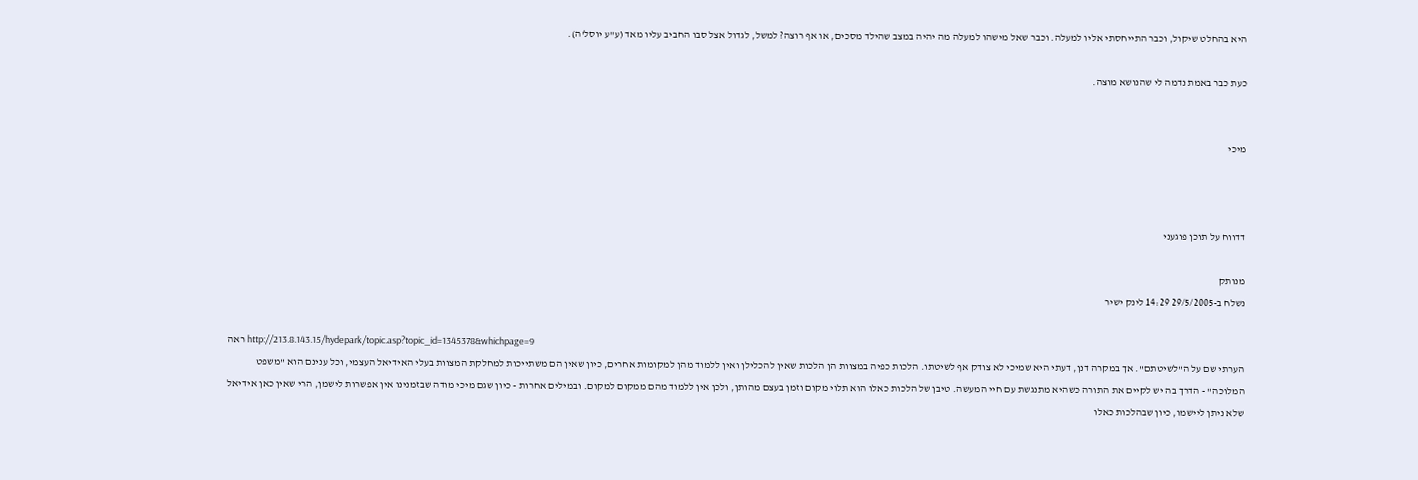היא בהחלט שיקול, וכבר התייחסתי אליו למעלה. וכבר שאל מישהו למעלה מה יהיה במצב שהילד מסכים, או אף רוצה? למשל, לגדול אצל סבו החביב עליו מאד (ע"ע יוסל'ה).

כעת כבר באמת נדמה לי שהנושא מוצה.


מיכי



דדווח על תוכן פוגעני

מנותק
נשלח ב-29/5/2005 14:29 לינק ישיר

ראה http://213.8.143.15/hydepark/topic.asp?topic_id=1345378&whichpage=9
הערתי שם על ה"לשיטתם". אך במקרה דנן, דעתי היא שמיכי לא צודק אף לשיטתו. הלכות כפיה במצוות הן הלכות שאין להכלילן ואין ללמוד מהן למקומות אחרים, כיון שאין הם משתייכות למחלקת המצוות בעלי האידיאל העצמי, וכל ענינם הוא "משפט המלוכה" - הדרך בה יש לקיים את התורה כשהיא מתנגשת עם חיי המעשה. טיבן של הלכות כאלו הוא תלוי מקום וזמן בעצם מהותן, ולכן אין ללמוד מהם ממקום למקום. ובמילים אחרות - כיון שגם מיכי מודה שבזמנינו אין אפשרות לישמן, הרי שאין כאן אידיאל שלא ניתן ליישמו, כיון שבהלכות כאלו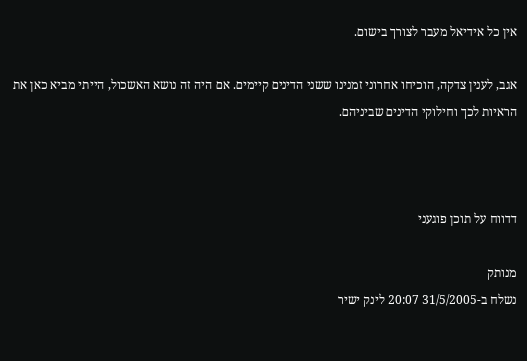אין כל אידיאל מעבר לצורך בישום.

אגב, לענין צדקה, הוכיחו אחרוני זמנינו ששני הדינים קיימים. אם היה זה נושא האשכול, הייתי מביא כאן את הראיות לכך וחילוקי הדינים שביניהם.



דדווח על תוכן פוגעני

מנותק
נשלח ב-31/5/2005 20:07 לינק ישיר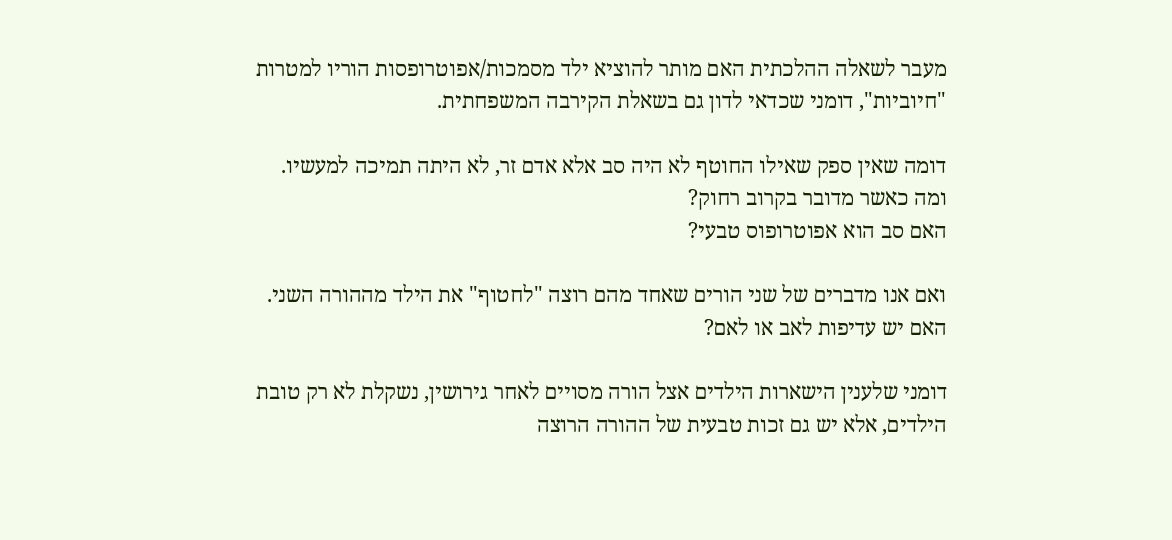מעבר לשאלה ההלכתית האם מותר להוציא ילד מסמכות/אפוטרופסות הוריו למטרות "חיוביות", דומני שכדאי לדון גם בשאלת הקירבה המשפחתית.

דומה שאין ספק שאילו החוטף לא היה סב אלא אדם זר, לא היתה תמיכה למעשיו.
ומה כאשר מדובר בקרוב רחוק?
האם סב הוא אפוטרופוס טבעי?

ואם אנו מדברים של שני הורים שאחד מהם רוצה "לחטוף" את הילד מההורה השני. האם יש עדיפות לאב או לאם?

דומני שלענין הישארות הילדים אצל הורה מסויים לאחר גירושין, נשקלת לא רק טובת הילדים, אלא יש גם זכות טבעית של ההורה הרוצה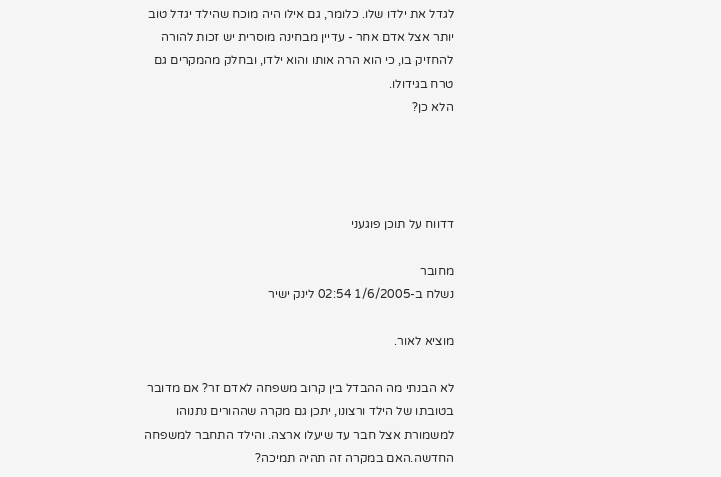לגדל את ילדו שלו. כלומר, גם אילו היה מוכח שהילד יגדל טוב יותר אצל אדם אחר - עדיין מבחינה מוסרית יש זכות להורה להחזיק בו, כי הוא הרה אותו והוא ילדו, ובחלק מהמקרים גם טרח בגידולו.
הלא כן?




דדווח על תוכן פוגעני

מחובר
נשלח ב-1/6/2005 02:54 לינק ישיר

מוציא לאור.

לא הבנתי מה ההבדל בין קרוב משפחה לאדם זר? אם מדובר בטובתו של הילד ורצונו, יתכן גם מקרה שההורים נתנוהו למשמורת אצל חבר עד שיעלו ארצה. והילד התחבר למשפחה החדשה.האם במקרה זה תהיה תמיכה?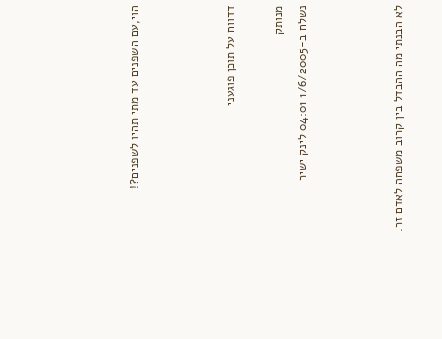הוי,עם השפנים עד מתי תהיו לשפנים?!



דדווח על תוכן פוגעני

מנותק
נשלח ב-1/6/2005 04:01 לינק ישיר



לא הבנתי מה ההבדל בין קרוב משפחה לאדם זר.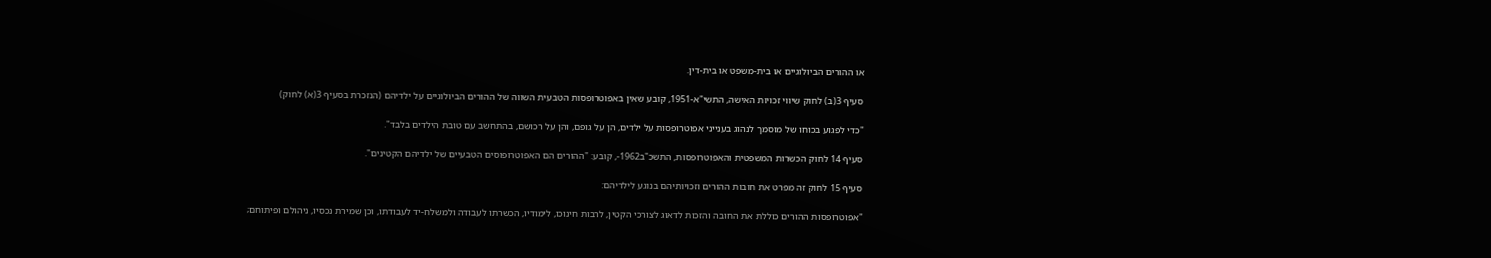או ההורים הביולוגיים או בית-משפט או בית-דין.

סעיף 3(ב) לחוק שיווי זכויות האישה, התשי"א-1951, קובע שאין באפוטרופסות הטבעית השווה של ההורים הביולוגיים על ילדיהם (הנזכרת בסעיף 3(א) לחוק)

"כדי לפגוע בכוחו של מוסמך לנהוג בענייני אפוטרופסות על ילדים, הן על גופם, והן על רכושם, בהתחשב עם טובת הילדים בלבד".

סעיף 14 לחוק הכשרות המשפטית והאפוטרופסות, התשכ"ב1962-, קובע: "ההורים הם האפוטרופוסים הטבעיים של ילדיהם הקטינים".

סעיף 15 לחוק זה מפרט את חובות ההורים וזכויותיהם בנוגע לילדיהם:

"אפוטרופסות ההורים כוללת את החובה והזכות לדאוג לצורכי הקטין, לרבות חינוכו, לימודיו, הכשרתו לעבודה ולמשלח-יד לעבודתו, וכן שמירת נכסיו, ניהולם ופיתוחם;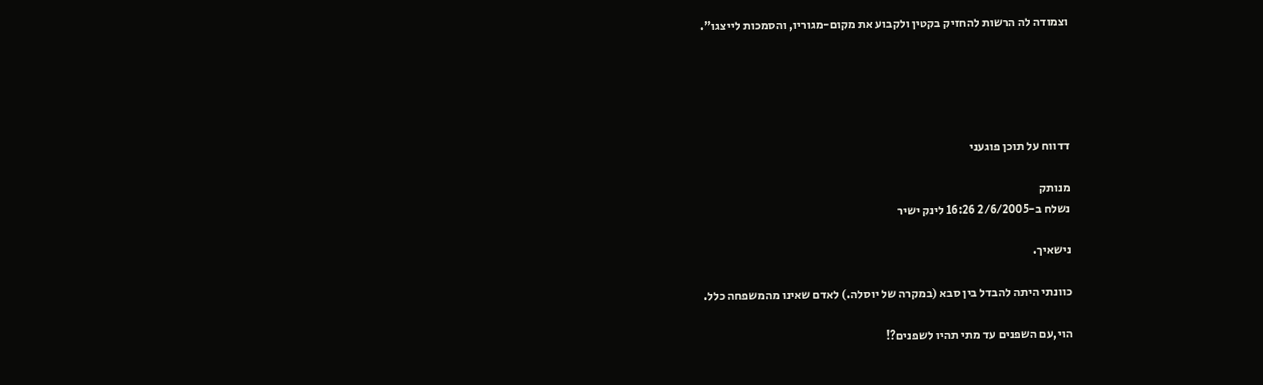וצמודה לה הרשות להחזיק בקטין ולקבוע את מקום-מגוריו, והסמכות לייצגו".





דדווח על תוכן פוגעני

מנותק
נשלח ב-2/6/2005 16:26 לינק ישיר

נישאיך.

כוונתי היתה להבדל בין סבא (במקרה של יוסלה.) לאדם שאינו מהמשפחה כלל.

הוי,עם השפנים עד מתי תהיו לשפנים?!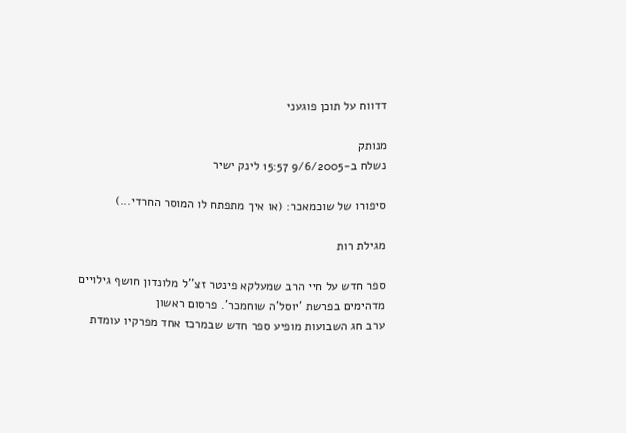דדווח על תוכן פוגעני

מנותק
נשלח ב-9/6/2005 15:57 לינק ישיר

סיפורו של שוכמאכר: (או איך מתפתח לו המוסר החרדי...)

מגילת רות

ספר חדש על חיי הרב שמעלקא פינטר זצ''ל מלונדון חושף גילויים מדהימים בפרשת 'יוסל'ה שוחמכר'. פרסום ראשון
ערב חג השבועות מופיע ספר חדש שבמרכז אחד מפרקיו עומדת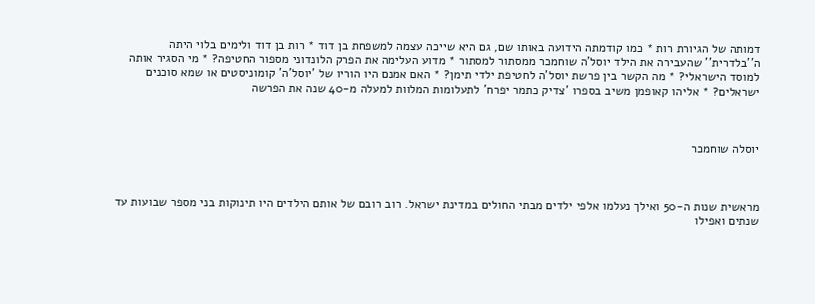דמותה של הגיורת רות * כמו קודמתה הידועה באותו שם, גם היא שייכה עצמה למשפחת בן דוד * רות בן דוד ולימים בלוי היתה ה''בלדרית'' שהעבירה את הילד יוסל'ה שוחמכר ממסתור למסתור * מדוע העלימה את הפרק הלונדוני מספור החטיפה? * מי הסגיר אותה למוסד הישראלי? * מה הקשר בין פרשת יוסל'ה לחטיפת ילדי תימן? * האם אמנם היו הוריו של 'יוסל'ה' קומוניסטים או שמא סוכנים ישראלים? * אליהו קאופמן משיב בספרו 'צדיק כתמר יפרח' לתעלומות המלוות למעלה מ-40 שנה את הפרשה



יוסלה שוחמכר



מראשית שנות ה-50 ואילך נעלמו אלפי ילדים מבתי החולים במדינת ישראל. רוב רובם של אותם הילדים היו תינוקות בני מספר שבועות עד שנתים ואפילו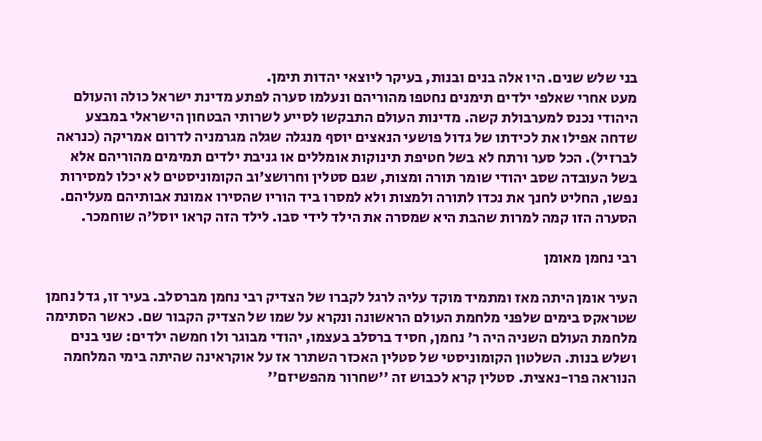בני שלש שנים. היו אלה בנים ובנות, בעיקר ליוצאי יהדות תימן.
מעט אחרי שאלפי ילדים תימנים נחטפו מהוריהם ונעלמו סערה לפתע מדינת ישראל כולה והעולם היהודי נכנס למערבולת קשה. מדינות העולם התבקשו לסייע לשרותי הבטחון הישראלי במבצע שדחה אפילו את לכידתו של גדול פושעי הנאצים יוסף מנגלה שגלה מגרמניה לדרום אמריקה (כנראה לברזיל). הכל סער ורתח לא בשל חטיפת תינוקות אומללים או גניבת ילדים תמימים מהוריהם אלא בשל העובדה שסב יהודי שומר תורה ומצות, שגם סטלין וחרושצ'וב הקומוניסטים לא יכלו למסירות נפשו, החליט לחנך את נכדו לתורה ולמצות ולא למסרו ביד הוריו שהסירו אמונת אבותיהם מעליהם. הסערה הזו קמה למרות שהבת היא שמסרה את הילד לידי סבו. לילד הזה קראו יוסל'ה שוחמכר.

רבי נחמן מאומן

העיר אומן היתה מאז ומתמיד מוקד עליה לרגל לקברו של הצדיק רבי נחמן מברסלב. בעיר זו, גדל נחמן שטראקס בימים שלפני מלחמת העולם הראשונה ונקרא על שמו של הצדיק הקבור שם. כאשר הסתימה מלחמת העולם השניה היה ר' נחמן, חסיד ברסלב בעצמו, יהודי מבוגר ולו חמשה ילדים: שני בנים ושלש בנות. השלטון הקומוניסטי של סטלין האכזר השתרר אז על אוקראינה שהיתה בימי המלחמה הנוראה פרו-נאצית. סטלין קרא לכבוש זה ''שחרור מהפשיזם''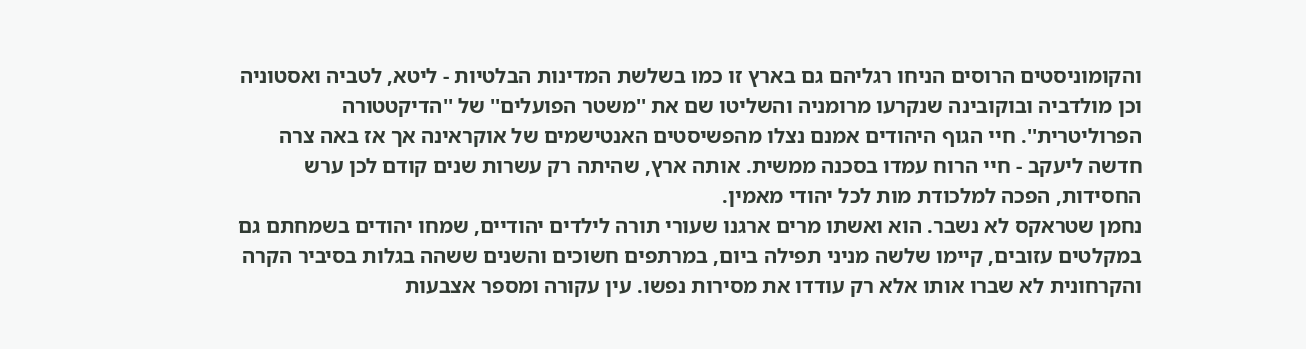והקומוניסטים הרוסים הניחו רגליהם גם בארץ זו כמו בשלשת המדינות הבלטיות - ליטא, לטביה ואסטוניה וכן מולדביה ובוקובינה שנקרעו מרומניה והשליטו שם את ''משטר הפועלים'' של ''הדיקטטורה הפרוליטרית''. חיי הגוף היהודים אמנם נצלו מהפשיסטים האנטישמים של אוקראינה אך אז באה צרה חדשה ליעקב - חיי הרוח עמדו בסכנה ממשית. אותה ארץ, שהיתה רק עשרות שנים קודם לכן ערש החסידות, הפכה למלכודת מות לכל יהודי מאמין.
נחמן שטראקס לא נשבר. הוא ואשתו מרים ארגנו שעורי תורה לילדים יהודיים, שמחו יהודים בשמחתם גם במקלטים עזובים, קיימו שלשה מניני תפילה ביום, במרתפים חשוכים והשנים ששהה בגלות בסיביר הקרה והקרחונית לא שברו אותו אלא רק עודדו את מסירות נפשו. עין עקורה ומספר אצבעות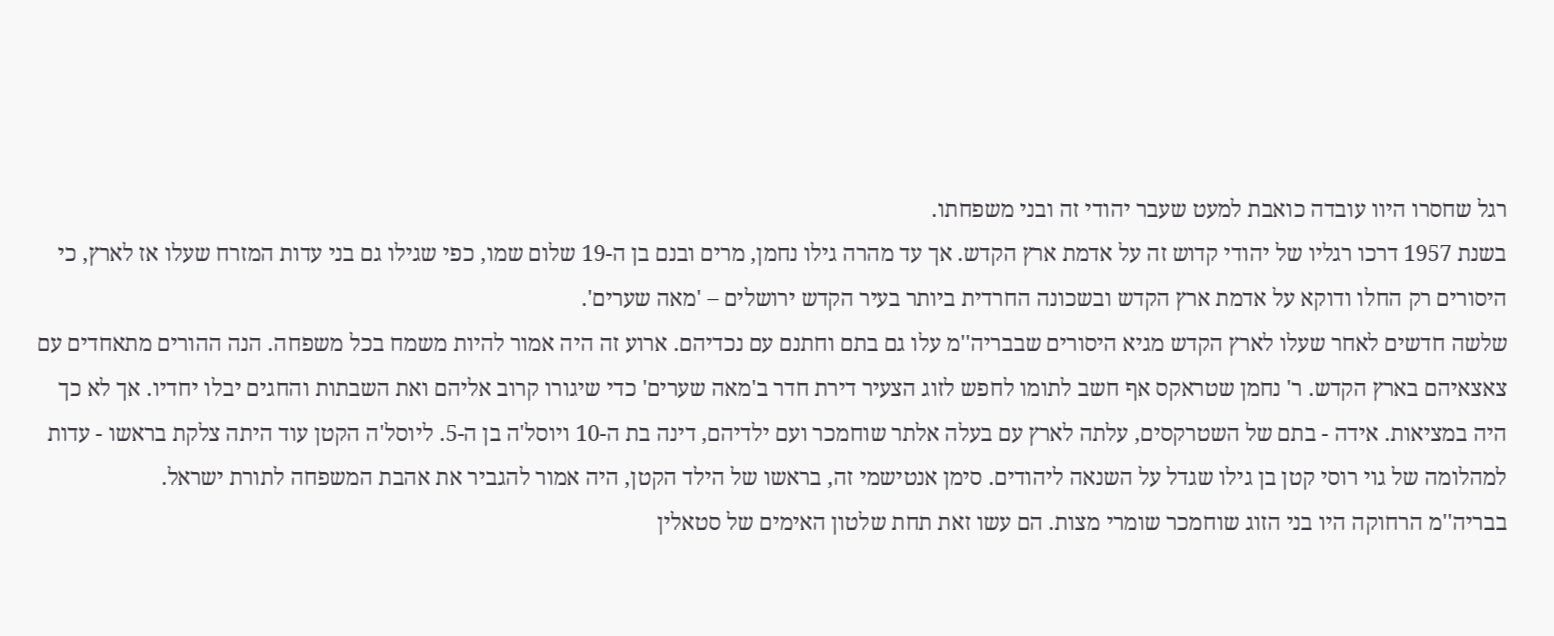רגל שחסרו היוו עובדה כואבת למעט שעבר יהודי זה ובני משפחתו.
בשנת 1957 דרכו רגליו של יהודי קדוש זה על אדמת ארץ הקדש. אך עד מהרה גילו נחמן, מרים ובנם בן ה-19 שלום שמו, כפי שגילו גם בני עדות המזרח שעלו אז לארץ, כי היסורים רק החלו ודוקא על אדמת ארץ הקדש ובשכונה החרדית ביותר בעיר הקדש ירושלים – 'מאה שערים'.
שלשה חדשים לאחר שעלו לארץ הקדש מגיא היסורים שבבריה''מ עלו גם בתם וחתנם עם נכדיהם. ארוע זה היה אמור להיות משמח בכל משפחה. הנה ההורים מתאחדים עם צאצאיהם בארץ הקדש. ר' נחמן שטראקס אף חשב לתומו לחפש לזוג הצעיר דירת חדר ב'מאה שערים' כדי שיגורו קרוב אליהם ואת השבתות והחגים יבלו יחדיו. אך לא כך היה במציאות. אידה - בתם של השטרקסים, עלתה לארץ עם בעלה אלתר שוחמכר ועם ילדיהם, דינה בת ה-10 ויוסל'ה בן ה-5. ליוסל'ה הקטן עוד היתה צלקת בראשו - עדות למהלומה של גוי רוסי קטן בן גילו שגדל על השנאה ליהודים. סימן אנטישמי זה, בראשו של הילד הקטן, היה אמור להגביר את אהבת המשפחה לתורת ישראל.
בבריה''מ הרחוקה היו בני הזוג שוחמכר שומרי מצות. הם עשו זאת תחת שלטון האימים של סטאלין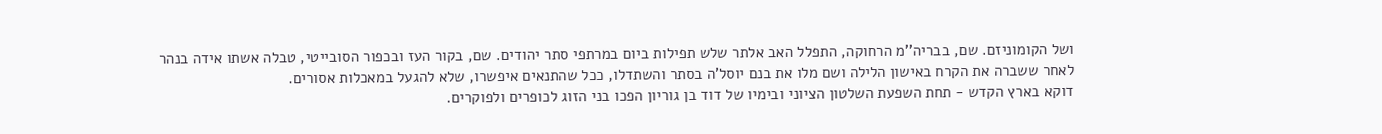ושל הקומוניזם. שם, בבריה''מ הרחוקה, התפלל האב אלתר שלש תפילות ביום במרתפי סתר יהודים. שם, בקור העז ובכפור הסובייטי, טבלה אשתו אידה בנהר לאחר ששברה את הקרח באישון הלילה ושם מלו את בנם יוסל'ה בסתר והשתדלו, ככל שהתנאים איפשרו, שלא להגעל במאכלות אסורים.
דוקא בארץ הקדש - תחת השפעת השלטון הציוני ובימיו של דוד בן גוריון הפכו בני הזוג לכופרים ולפוקרים.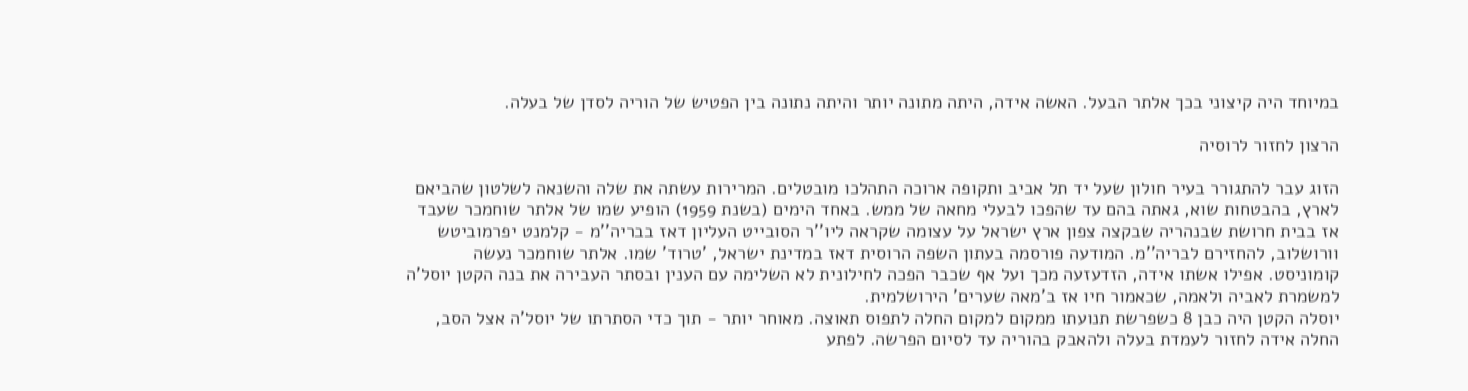במיוחד היה קיצוני בכך אלתר הבעל. האשה אידה, היתה מתונה יותר והיתה נתונה בין הפטיש של הוריה לסדן של בעלה.

הרצון לחזור לרוסיה

הזוג עבר להתגורר בעיר חולון שעל יד תל אביב ותקופה ארוכה התהלכו מובטלים. המרירות עשתה את שלה והשנאה לשלטון שהביאם לארץ, בהבטחות שוא, גאתה בהם עד שהפכו לבעלי מחאה של ממש. באחד הימים (בשנת 1959) הופיע שמו של אלתר שוחמכר שעבד אז בבית חרושת שבנהריה שבקצה צפון ארץ ישראל על עצומה שקראה ליו''ר הסובייט העליון דאז בבריה''מ - קלמנט יפרמוביטש וורושלוב, להחזירם לבריה''מ. המודעה פורסמה בעתון השפה הרוסית דאז במדינת ישראל, 'טרוד' שמו. אלתר שוחמכר נעשה קומוניסט. אפילו אשתו אידה, הזדעזעה מכך ועל אף שכבר הפכה לחילונית לא השלימה עם הענין ובסתר העבירה את בנה הקטן יוסל'ה למשמרת לאביה ולאמה, שכאמור חיו אז ב'מאה שערים' הירושלמית.
יוסלה הקטן היה כבן 8 כשפרשת תנועתו ממקום למקום החלה לתפוס תאוצה. מאוחר יותר - תוך כדי הסתרתו של יוסל'ה אצל הסב, החלה אידה לחזור לעמדת בעלה ולהאבק בהוריה עד לסיום הפרשה. לפתע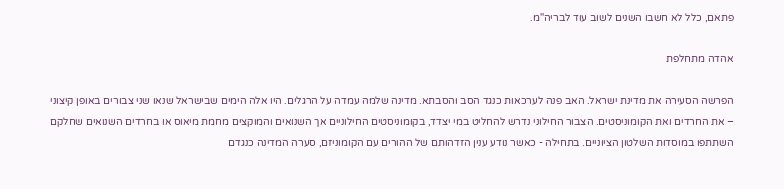פתאם, כלל לא חשבו השנים לשוב עוד לבריה''מ.

אהדה מתחלפת

הפרשה הסעירה את מדינת ישראל. האב פנה לערכאות כנגד הסב והסבתא. מדינה שלמה עמדה על הרגלים. היו אלה הימים שבישראל שנאו שני צבורים באופן קיצוני – את החרדים ואת הקומוניסטים. הצבור החילוני נדרש להחליט במי יצדד, בקומוניסטים החילוניים אך השנואים והמוקצים מחמת מיאוס או בחרדים השנואים שחלקם השתתפו במוסדות השלטון הציוניים. בתחילה - כאשר נודע ענין הזדהותם של ההורים עם הקומוניזם, סערה המדינה כנגדם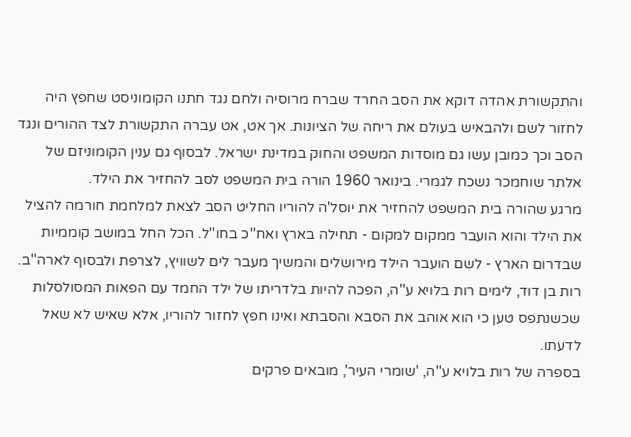והתקשורת אהדה דוקא את הסב החרד שברח מרוסיה ולחם נגד חתנו הקומוניסט שחפץ היה לחזור לשם ולהבאיש בעולם את ריחה של הציונות. אך אט, אט עברה התקשורת לצד ההורים ונגד הסב וכך כמובן עשו גם מוסדות המשפט והחוק במדינת ישראל. לבסוף גם ענין הקומוניזם של אלתר שוחמכר נשכח לגמרי. בינואר 1960 הורה בית המשפט לסב להחזיר את הילד.
מרגע שהורה בית המשפט להחזיר את יוסל'ה להוריו החליט הסב לצאת למלחמת חורמה להציל את הילד והוא הועבר ממקום למקום - תחילה בארץ ואח''כ בחו''ל. הכל החל במושב קוממיות שבדרום הארץ - לשם הועבר הילד מירושלים והמשיך מעבר לים לשוויץ, לצרפת ולבסוף לארה''ב. רות בן דוד, לימים רות בלויא ע''ה, הפכה להיות בלדריתו של ילד החמד עם הפאות המסולסלות שכשנתפס טען כי הוא אוהב את הסבא והסבתא ואינו חפץ לחזור להוריו, אלא שאיש לא שאל לדעתו.
בספרה של רות בלויא ע''ה, 'שומרי העיר', מובאים פרקים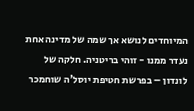המיוחדים לנושא אך שמה של מדינה אחת נעדר ממנו - זוהי בריטניה. חלקה של לונדון – בפרשת חטיפת יוסל'ה שוחמכר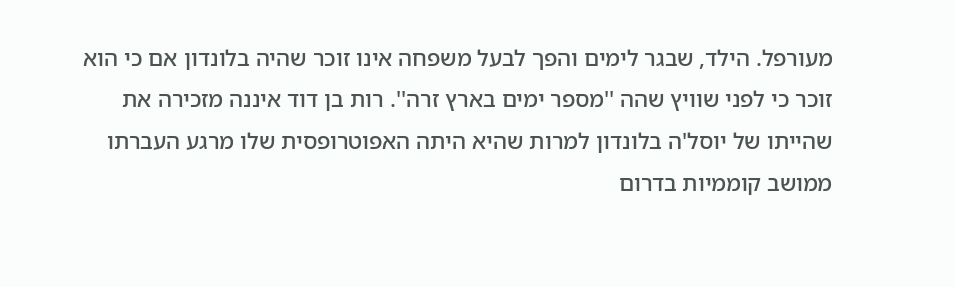מעורפל. הילד, שבגר לימים והפך לבעל משפחה אינו זוכר שהיה בלונדון אם כי הוא זוכר כי לפני שוויץ שהה ''מספר ימים בארץ זרה''. רות בן דוד איננה מזכירה את שהייתו של יוסל'ה בלונדון למרות שהיא היתה האפוטרופסית שלו מרגע העברתו ממושב קוממיות בדרום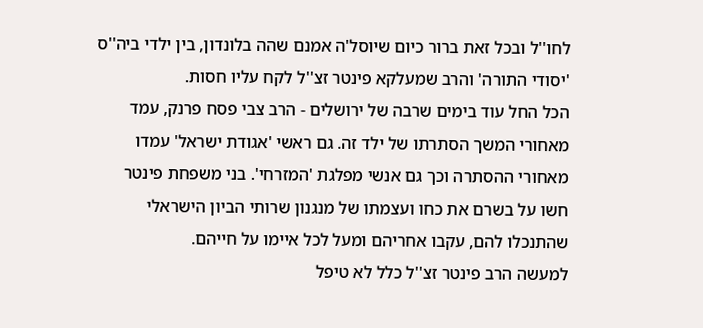לחו''ל ובכל זאת ברור כיום שיוסל'ה אמנם שהה בלונדון, בין ילדי ביה''ס 'יסודי התורה' והרב שמעלקא פינטר זצ''ל לקח עליו חסות.
הכל החל עוד בימים שרבה של ירושלים - הרב צבי פסח פרנק, עמד מאחורי המשך הסתרתו של ילד זה. גם ראשי 'אגודת ישראל' עמדו מאחורי ההסתרה וכך גם אנשי מפלגת 'המזרחי'. בני משפחת פינטר חשו על בשרם את כחו ועצמתו של מנגנון שרותי הביון הישראלי שהתנכלו להם, עקבו אחריהם ומעל לכל איימו על חייהם.
למעשה הרב פינטר זצ''ל כלל לא טיפל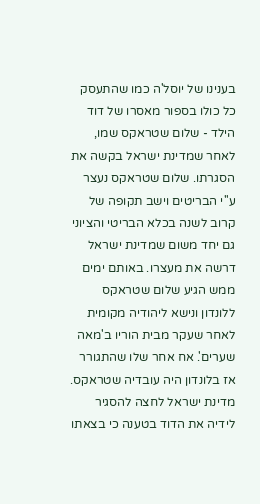בענינו של יוסל'ה כמו שהתעסק כל כולו בספור מאסרו של דוד הילד - שלום שטראקס שמו, לאחר שמדינת ישראל בקשה את הסגרתו. שלום שטראקס נעצר ע''י הבריטים וישב תקופה של קרוב לשנה בכלא הבריטי והציוני גם יחד משום שמדינת ישראל דרשה את מעצרו. באותם ימים ממש הגיע שלום שטראקס ללונדון ונישא ליהודיה מקומית לאחר שעקר מבית הוריו ב'מאה שערים'. אח אחר שלו שהתגורר אז בלונדון היה עובדיה שטראקס. מדינת ישראל לחצה להסגיר לידיה את הדוד בטענה כי בצאתו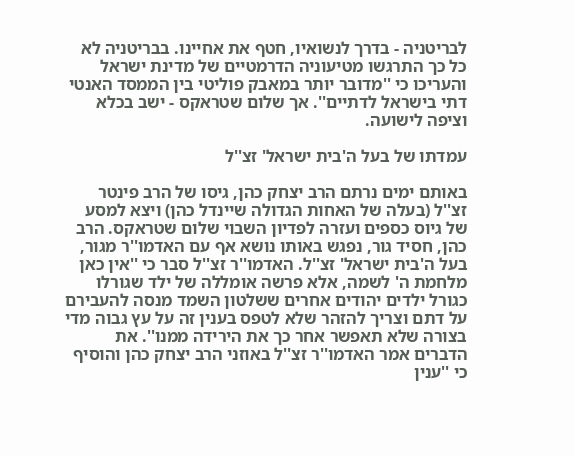לבריטניה - בדרך לנשואיו, חטף את אחיינו. בבריטניה לא כל כך התרגשו מטיעוניה הדרמטיים של מדינת ישראל והעריכו כי ''מדובר יותר במאבק פוליטי בין הממסד האנטי דתי בישראל לדתיים''. אך שלום שטראקס - ישב בכלא וציפה לישועה.

עמדתו של בעל ה'בית ישראל' זצ''ל

באותם ימים נרתם הרב יצחק כהן, גיסו של הרב פינטר זצ''ל (בעלה של האחות הגדולה שיינדל כהן) ויצא למסע של גיוס כספים ועזרה לפדיון השבוי שלום שטראקס. הרב כהן, חסיד גור, נפגש באותו נושא אף עם האדמו''ר מגור, בעל ה'בית ישראל' זצ''ל. האדמו''ר זצ''ל סבר כי ''אין כאן מלחמת ה' לשמה, אלא פרשה אומללה של ילד שגורלו כגורל ילדים יהודים אחרים ששלטון השמד מנסה להעבירם על דתם וצריך להזהר שלא לטפס בענין זה על עץ גבוה מדי בצורה שלא תאפשר אחר כך את הירידה ממנו''. את הדברים אמר האדמו''ר זצ''ל באוזני הרב יצחק כהן והוסיף כי ''ענין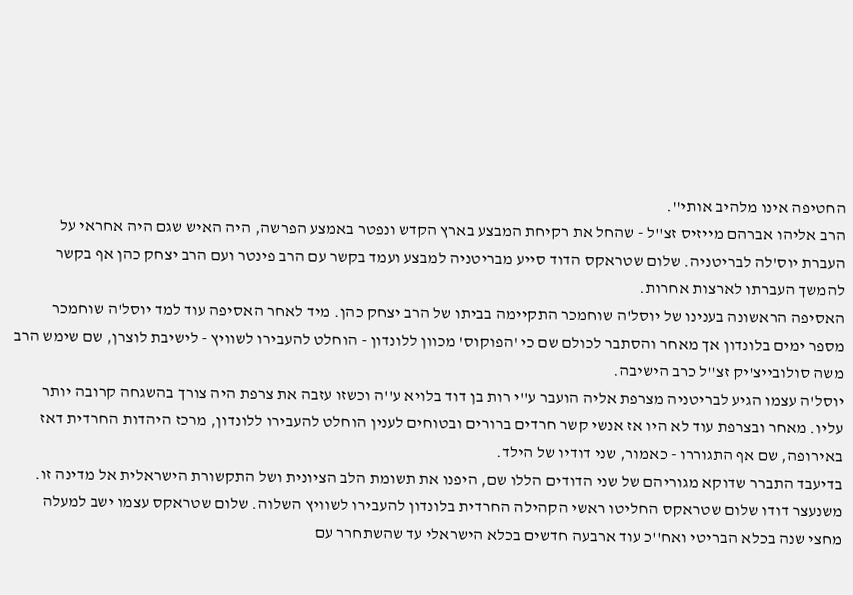החטיפה אינו מלהיב אותי''.
הרב אליהו אברהם מייזיס זצ''ל - שהחל את רקיחת המבצע בארץ הקדש ונפטר באמצע הפרשה, היה האיש שגם היה אחראי על העברת יוס'לה לבריטניה. שלום שטראקס הדוד סייע מבריטניה למבצע ועמד בקשר עם הרב פינטר ועם הרב יצחק כהן אף בקשר להמשך העברתו לארצות אחרות.
האסיפה הראשונה בענינו של יוסל'ה שוחמכר התקיימה בביתו של הרב יצחק כהן. מיד לאחר האסיפה עוד למד יוסל'ה שוחמכר מספר ימים בלונדון אך מאחר והסתבר לכולם שם כי 'הפוקוס' מכוון ללונדון - הוחלט להעבירו לשוויץ - לישיבת לוצרן, שם שימש הרב משה סולובייצ'יק זצ''ל כרב הישיבה.
יוסל'ה עצמו הגיע לבריטניה מצרפת אליה הועבר ע''י רות בן דוד בלויא ע''ה וכשזו עזבה את צרפת היה צורך בהשגחה קרובה יותר עליו. מאחר ובצרפת עוד לא היו אז אנשי קשר חרדים ברורים ובטוחים לענין הוחלט להעבירו ללונדון, מרכז היהדות החרדית דאז באירופה, שם אף התגוררו - כאמור, שני דודיו של הילד.
בדיעבד התברר שדוקא מגוריהם של שני הדודים הללו שם, היפנו את תשומת הלב הציונית ושל התקשורת הישראלית אל מדינה זו. משנעצר דודו שלום שטראקס החליטו ראשי הקהילה החרדית בלונדון להעבירו לשוויץ השלוה. שלום שטראקס עצמו ישב למעלה מחצי שנה בכלא הבריטי ואח''כ עוד ארבעה חדשים בכלא הישראלי עד שהשתחרר עם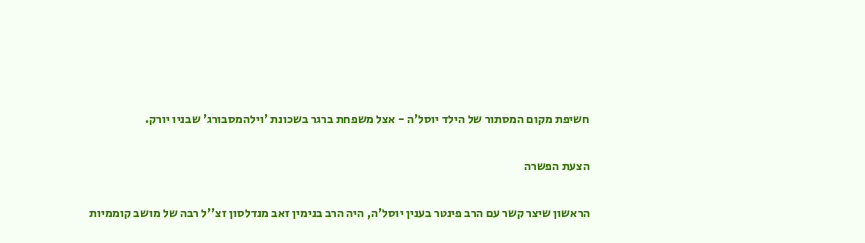חשיפת מקום המסתור של הילד יוסל'ה - אצל משפחת ברגר בשכונת 'וילהמסבורג' שבניו יורק.

הצעת הפשרה

הראשון שיצר קשר עם הרב פינטר בענין יוסל'ה, היה הרב בנימין זאב מנדלסון זצ''ל רבה של מושב קוממיות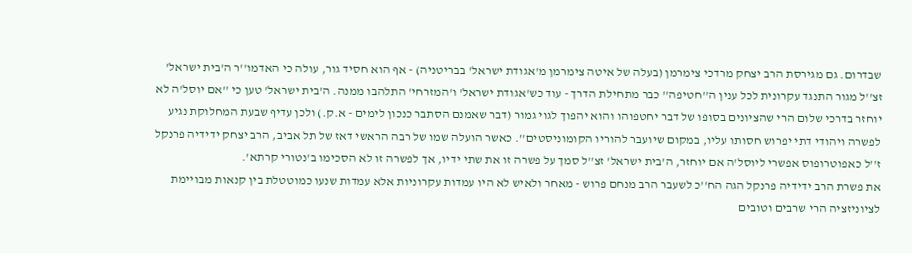שבדרום. גם מגירסת הרב יצחק מרדכי צימרמן (בעלה של איטה צימרמן מ'אגודת ישראל' בבריטניה) - אף הוא חסיד גור, עולה כי האדמו''ר ה'בית ישראל' זצ''ל מגור התנגד עקרונית לכל ענין ה''חטיפה'' כבר מתחילת הדרך - עוד כש'אגודת ישראל' ו'המזרחי' התלהבו ממנה. ה'בית ישראל' טען כי ''אם יוסל'ה לא יוחזר בדרכי שלום הרי שהציונים בסופו של דבר יחטפוהו והוא יהפוך לגוי גמור (דבר שאמנם הסתבר כנכון לימים - א.ק.) ולכן עדיף שבעת המחלוקת נגיע לפשרה ויהודי דתי יפרוש חסותו עליו, במקום שיועבר להוריו הקומוניסטים''. כאשר הועלה שמו של רבה הראשי דאז של תל אביב, הרב יצחק ידידיה פרנקל ז''ל כאפוטרופוס אפשרי ליוסל'ה אם יוחזר, ה'בית ישראל' זצ''ל סמך על פשרה זו את שתי ידיו, אך לפשרה זו לא הסכימו ב'נטורי קרתא'.
את פשרת הרב ידידיה פרנקל הגה הח''כ לשעבר הרב מנחם פרוש - מאחר ולאיש לא היו עמדות עקרוניות אלא עמדות שנעו כמוטטלת בין קנאות מבויימת לציוניזציה הרי שרבים וטובים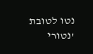נטו לטובת 'נטורי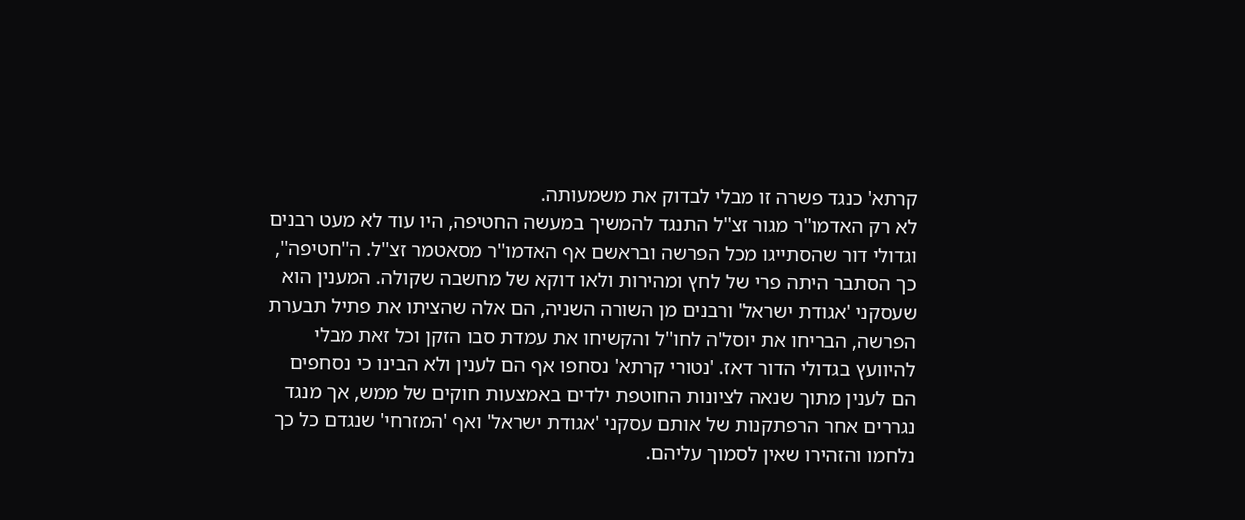קרתא' כנגד פשרה זו מבלי לבדוק את משמעותה.
לא רק האדמו''ר מגור זצ''ל התנגד להמשיך במעשה החטיפה, היו עוד לא מעט רבנים וגדולי דור שהסתייגו מכל הפרשה ובראשם אף האדמו''ר מסאטמר זצ''ל. ה''חטיפה'', כך הסתבר היתה פרי של לחץ ומהירות ולאו דוקא של מחשבה שקולה. המענין הוא שעסקני 'אגודת ישראל' ורבנים מן השורה השניה, הם אלה שהציתו את פתיל תבערת הפרשה, הבריחו את יוסל'ה לחו''ל והקשיחו את עמדת סבו הזקן וכל זאת מבלי להיוועץ בגדולי הדור דאז. 'נטורי קרתא' נסחפו אף הם לענין ולא הבינו כי נסחפים הם לענין מתוך שנאה לציונות החוטפת ילדים באמצעות חוקים של ממש, אך מנגד נגררים אחר הרפתקנות של אותם עסקני 'אגודת ישראל' ואף 'המזרחי' שנגדם כל כך נלחמו והזהירו שאין לסמוך עליהם.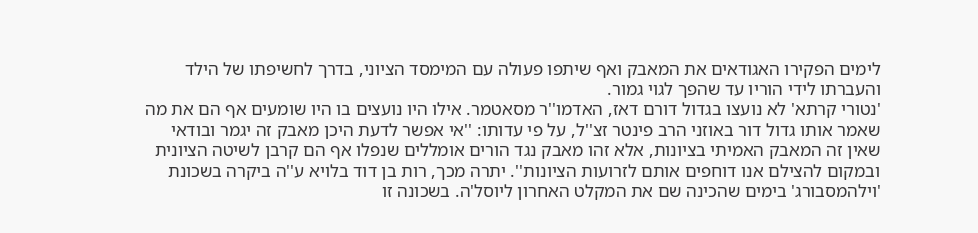לימים הפקירו האגודאים את המאבק ואף שיתפו פעולה עם המימסד הציוני, בדרך לחשיפתו של הילד והעברתו לידי הוריו עד שהפך לגוי גמור.
'נטורי קרתא' לא נועצו בגדול דורם דאז, האדמו''ר מסאטמר. אילו היו נועצים בו היו שומעים אף הם את מה שאמר אותו גדול דור באוזני הרב פינטר זצ''ל, על פי עדותו: ''אי אפשר לדעת היכן מאבק זה יגמר ובודאי שאין זה המאבק האמיתי בציונות, אלא זהו מאבק נגד הורים אומללים שנפלו אף הם קרבן לשיטה הציונית ובמקום להצילם אנו דוחפים אותם לזרועות הציונות''. יתרה מכך, רות בן דוד בלויא ע''ה ביקרה בשכונת 'וילהמסבורג' בימים שהכינה שם את המקלט האחרון ליוסל'ה. בשכונה זו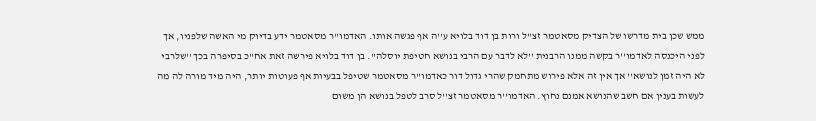ממש שכן בית מדרשו של הצדיק מסאטמר זצ''ל ורות בן דוד בלויא ע''ה אף פגשה אותו. האדמו''ר מסאטמר ידע בדיוק מי האשה שלפניו, אך לפני היכנסה לאדמו''ר בקשה ממנו הרבנית ''לא לדבר עם הרבי בנושא חטיפת יוסלה''. בן דוד בלויא פירשה זאת אח''כ בסיפרה בכך ''שלרבי לא היה זמן לנושא'' אך אין זה אלא פירוש מתחמק שהרי גדול דור כאדמו''ר מסאטמר שטיפל בבעיות אף פעוטות יותר, היה מיד מורה לה מה לעשות בענין אם חשב שהנושא אמנם נחוץ. האדמו''ר מסאטמר זצ''ל סרב לטפל בנושא הן משום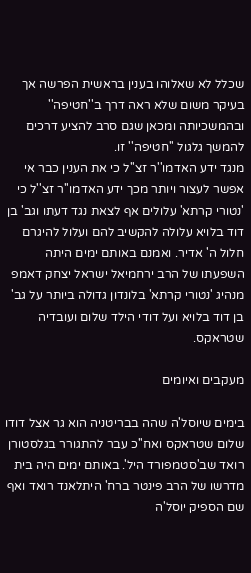שכלל לא שאלוהו בענין בראשית הפרשה אך בעיקר משום שלא ראה דרך ב''חטיפה'' ובהמשכיותה ומכאן שגם סרב להציע דרכים להמשך גלגול ''חטיפה'' זו.
מנגד ידע האדמו''ר זצ''ל כי את הענין כבר אי אפשר לעצור ויותר מכך ידע האדמו''ר זצ''ל כי 'נטורי קרתא' עלולים אף לצאת נגד דעתו וגב' בן דוד בלויא עלולה להקשיב להם ועלול להיגרם חלול ה' אדיר. ואמנם באותם ימים היתה השפעתו של הרב ירחמיאל ישראל יצחק דאמפ מנהיג 'נטורי קרתא' בלונדון גדולה ביותר על גב' בן דוד בלויא ועל דודי הילד שלום ועובדיה שטראקס.

מעקבים ואיומים

בימים שיוסל'ה שהה בבריטניה הוא גר אצל דודו שלום שטראקס ואח''כ עבר להתגורר בגלסטורן רואד שב'סטמפורד היל'. באותם ימים היה בית מדרשו של הרב פינטר ברח' היתלאנד רואד ואף שם הספיק יוסל'ה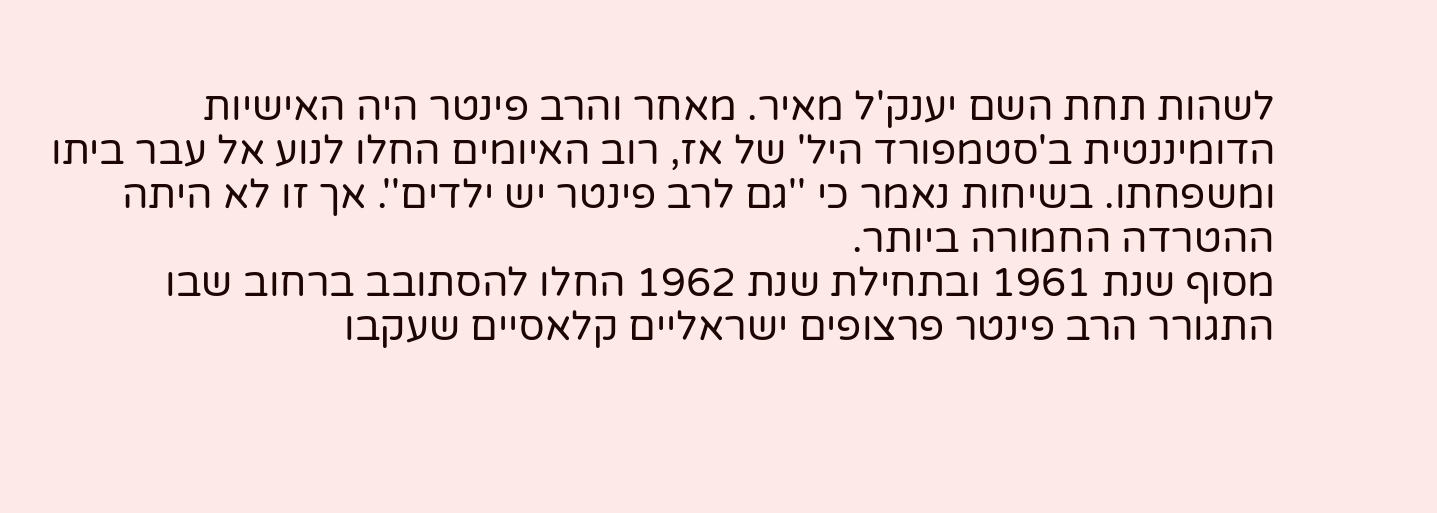לשהות תחת השם יענק'ל מאיר. מאחר והרב פינטר היה האישיות הדומיננטית ב'סטמפורד היל' של אז, רוב האיומים החלו לנוע אל עבר ביתו ומשפחתו. בשיחות נאמר כי ''גם לרב פינטר יש ילדים''. אך זו לא היתה ההטרדה החמורה ביותר.
מסוף שנת 1961 ובתחילת שנת 1962 החלו להסתובב ברחוב שבו התגורר הרב פינטר פרצופים ישראליים קלאסיים שעקבו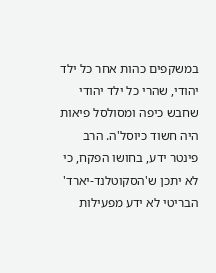במשקפים כהות אחר כל ילד יהודי, שהרי כל ילד יהודי שחבש כיפה ומסולסל פיאות היה חשוד כיוסל'ה. הרב פינטר ידע, בחושו הפקח, כי לא יתכן ש'הסקוטלנד-יארד' הבריטי לא ידע מפעילות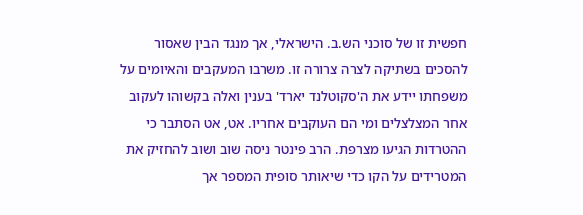חפשית זו של סוכני הש.ב. הישראלי, אך מנגד הבין שאסור להסכים בשתיקה לצרה צרורה זו. משרבו המעקבים והאיומים על משפחתו יידע את ה'סקוטלנד יארד' בענין ואלה בקשוהו לעקוב אחר המצלצלים ומי הם העוקבים אחריו. אט, אט הסתבר כי ההטרדות הגיעו מצרפת. הרב פינטר ניסה שוב ושוב להחזיק את המטרידים על הקו כדי שיאותר סופית המספר אך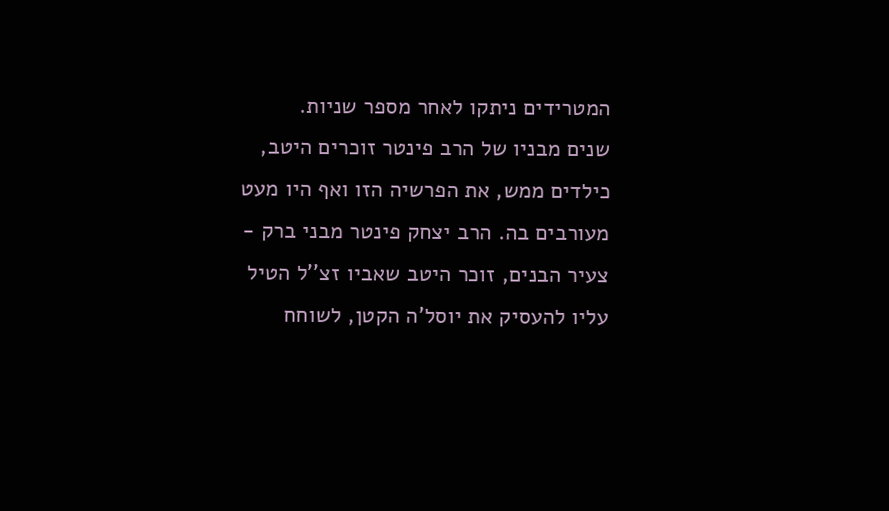המטרידים ניתקו לאחר מספר שניות.
שנים מבניו של הרב פינטר זוכרים היטב, כילדים ממש, את הפרשיה הזו ואף היו מעט מעורבים בה. הרב יצחק פינטר מבני ברק - צעיר הבנים, זוכר היטב שאביו זצ''ל הטיל עליו להעסיק את יוסל'ה הקטן, לשוחח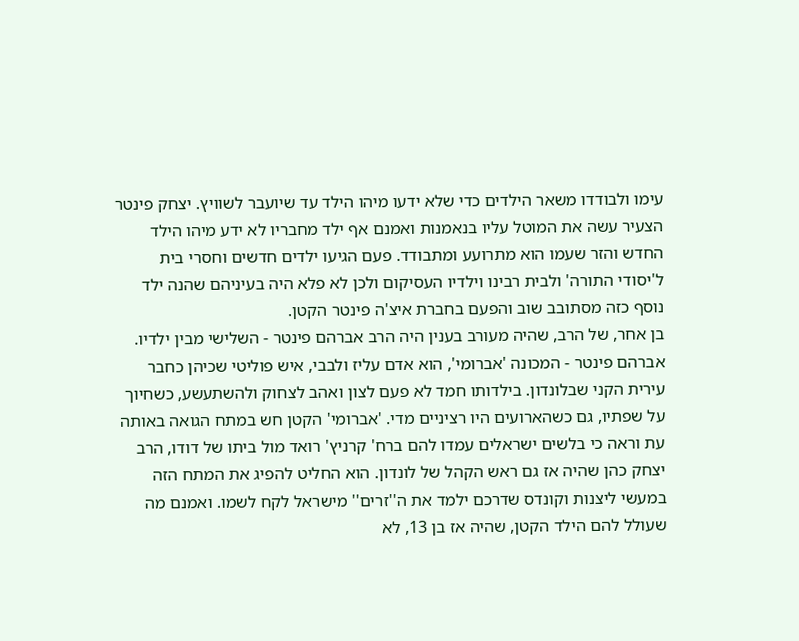עימו ולבודדו משאר הילדים כדי שלא ידעו מיהו הילד עד שיועבר לשוויץ. יצחק פינטר הצעיר עשה את המוטל עליו בנאמנות ואמנם אף ילד מחבריו לא ידע מיהו הילד החדש והזר שעמו הוא מתרועע ומתבודד. פעם הגיעו ילדים חדשים וחסרי בית ל'יסודי התורה' ולבית רבינו וילדיו העסיקום ולכן לא פלא היה בעיניהם שהנה ילד נוסף כזה מסתובב שוב והפעם בחברת איצ'ה פינטר הקטן.
בן אחר, של הרב, שהיה מעורב בענין היה הרב אברהם פינטר - השלישי מבין ילדיו. אברהם פינטר - המכונה 'אברומי', הוא אדם עליז ולבבי, איש פוליטי שכיהן כחבר עירית הקני שבלונדון. בילדותו חמד לא פעם לצון ואהב לצחוק ולהשתעשע, כשחיוך על שפתיו, גם כשהארועים היו רציניים מדי. 'אברומי' הקטן חש במתח הגואה באותה עת וראה כי בלשים ישראלים עמדו להם ברח' קרניץ' רואד מול ביתו של דודו, הרב יצחק כהן שהיה אז גם ראש הקהל של לונדון. הוא החליט להפיג את המתח הזה במעשי ליצנות וקונדס שדרכם ילמד את ה''זרים'' מישראל לקח לשמו. ואמנם מה שעולל להם הילד הקטן, שהיה אז בן 13, לא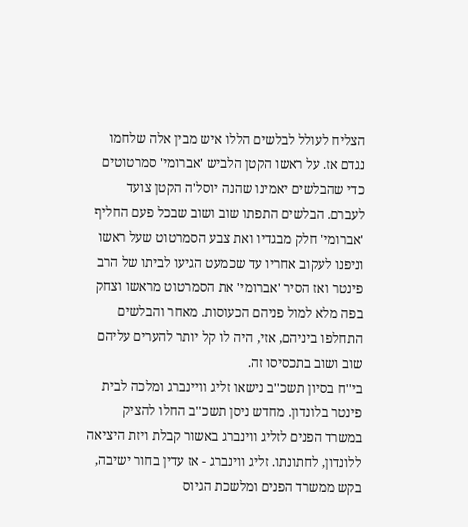הצליח לעולל לבלשים הללו איש מבין אלה שלחמו נגדם אז. על ראשו הקטן הלביש 'אברומי' סמרטוטים כדי שהבלשים יאמינו שהנה יוסל'ה הקטן צועד לעברם. הבלשים התפתו שוב ושוב שבכל פעם החליף 'אברומי' חלק מבגדיו ואת צבע הסמרטוט שעל ראשו וניפנו לעקוב אחריו עד שכמעט הגיעו לביתו של הרב פינטר ואז הסיר 'אברומי' את הסמרטוט מראשו וצחק בפה מלא למול פניהם הכעוסות. מאחר והבלשים התחלפו ביניהם, אזי, היה לו קל יותר להערים עליהם שוב ושוב בתכסיסו זה.
בי''ח בסיון תשכ''ב נישאו זליג וויינברג ומלכה לבית פינטר בלונדון. מחדש ניסן תשכ''ב החלו להציק במשרד הפנים לזליג ווינברג באשור קבלת ויזת היציאה ללונדון, לחתונתו. זליג ווינברג - אז עדין בחור ישיבה, בקש ממשרד הפנים ומלשכת הגיוס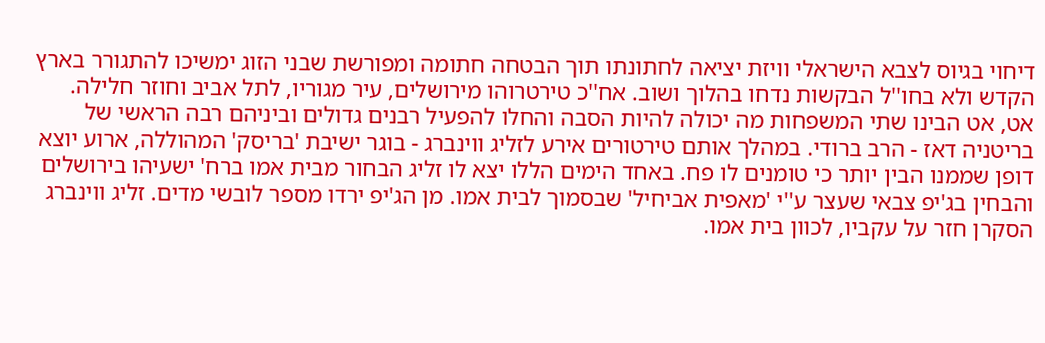דיחוי בגיוס לצבא הישראלי וויזת יציאה לחתונתו תוך הבטחה חתומה ומפורשת שבני הזוג ימשיכו להתגורר בארץ הקדש ולא בחו''ל הבקשות נדחו בהלוך ושוב. אח''כ טירטרוהו מירושלים, עיר מגוריו, לתל אביב וחוזר חלילה. אט, אט הבינו שתי המשפחות מה יכולה להיות הסבה והחלו להפעיל רבנים גדולים וביניהם רבה הראשי של בריטניה דאז - הרב ברודי. במהלך אותם טירטורים אירע לזליג ווינברג - בוגר ישיבת 'בריסק' המהוללה, ארוע יוצא דופן שממנו הבין יותר כי טומנים לו פח. באחד הימים הללו יצא לו זליג הבחור מבית אמו ברח' ישעיהו בירושלים והבחין בג'יפ צבאי שעצר ע''י 'מאפית אביחיל' שבסמוך לבית אמו. מן הג'יפ ירדו מספר לובשי מדים. זליג ווינברג הסקרן חזר על עקביו, לכוון בית אמו.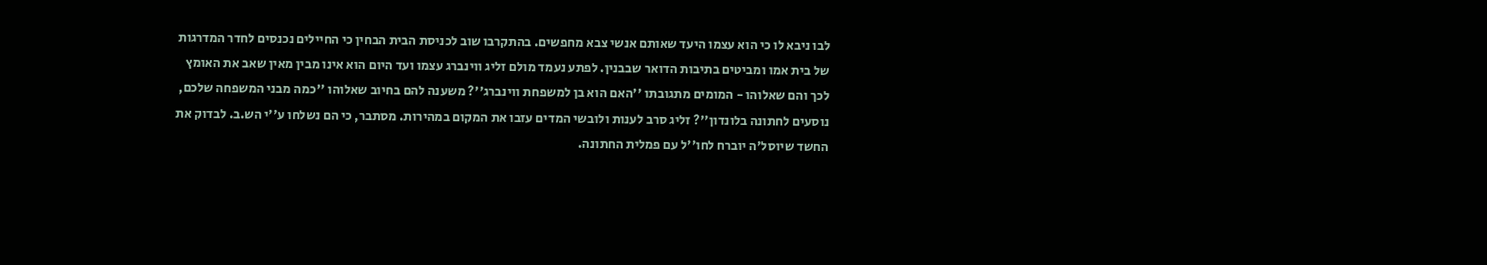לבו ניבא לו כי הוא עצמו היעד שאותם אנשי צבא מחפשים. בהתקרבו שוב לכניסת הבית הבחין כי החיילים נכנסים לחדר המדרגות של בית אמו ומביטים בתיבות הדואר שבבנין. לפתע נעמד מולם זליג ווינברג עצמו ועד היום הוא אינו מבין מאין שאב את האומץ לכך והם שאלוהו - המומים מתגובתו ''האם הוא בן למשפחת ווינברג''? משענה להם בחיוב שאלוהו ''כמה מבני המשפחה שלכם, נוסעים לחתונה בלונדון''? זליג סרב לענות ולובשי המדים עזבו את המקום במהירות. מסתבר, כי הם נשלחו ע''י הש.ב. לבדוק את החשד שיוסל'ה יוברח לחו''ל עם פמלית החתונה.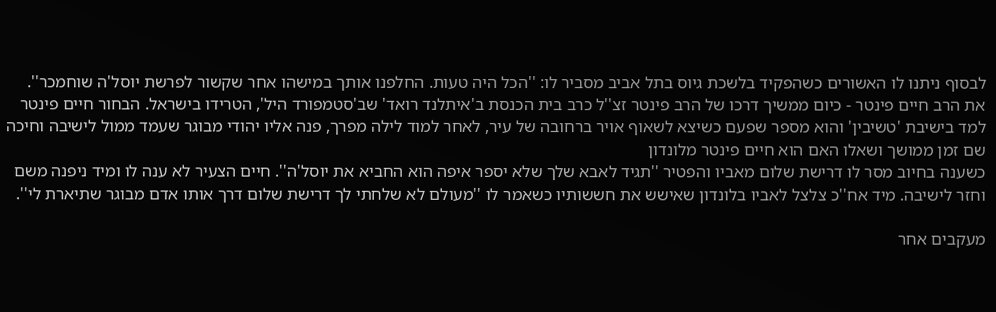לבסוף ניתנו לו האשורים כשהפקיד בלשכת גיוס בתל אביב מסביר לו: ''הכל היה טעות. החלפנו אותך במישהו אחר שקשור לפרשת יוסל'ה שוחמכר''.
את הרב חיים פינטר - כיום ממשיך דרכו של הרב פינטר זצ''ל כרב בית הכנסת ב'איתלנד רואד' שב'סטמפורד היל', הטרידו בישראל. הבחור חיים פינטר למד בישיבת 'טשיבין' והוא מספר שפעם כשיצא לשאוף אויר ברחובה של עיר, לאחר למוד לילה מפרך, פנה אליו יהודי מבוגר שעמד ממול לישיבה וחיכה שם זמן ממושך ושאלו האם הוא חיים פינטר מלונדון
כשענה בחיוב מסר לו דרישת שלום מאביו והפטיר ''תגיד לאבא שלך שלא יספר איפה הוא החביא את יוסל'ה''. חיים הצעיר לא ענה לו ומיד ניפנה משם וחזר לישיבה. מיד אח''כ צלצל לאביו בלונדון שאישש את חששותיו כשאמר לו ''מעולם לא שלחתי לך דרישת שלום דרך אותו אדם מבוגר שתיארת לי''.

מעקבים אחר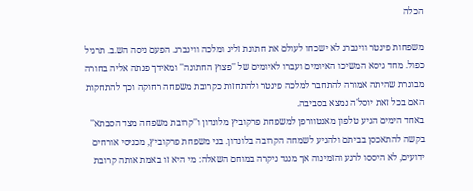הכלה

משפחות פינטר ווינברג לא ישכחו לעולם את חתונת זליג ומלכה ווינברג. הפעם ניסה הש.ב. תרגיל כפול. מחד גיסא המשיכו האיומים ועברו לאיומים של ''פצוץ החתונה'' ומאידך פנתה אליה בחורה מבוגרת שהיתה אמורה להתחבר למלכה פינטר ולהתחזות כקרובת משפחה רחוקה וכך להתחקות האם בכל זאת יוסל'ה נמצא בסביבה.
באחד הימים הגיע טלפון מאנטוורפן למשפחת פרקוביץ מלונדון ו''קרובת משפחה מצד הסבתא'' בקשה להתאכסן בביתם ולהגיע לשמחה הקרובה בלונדון. בני משפחת פרקוביץ, מכניסי אורחים ידועים, לא היססו לרגע והזמינוה אך מנגד ניקרה במוחם השאלה: מי היא זו באמת אותה קרובת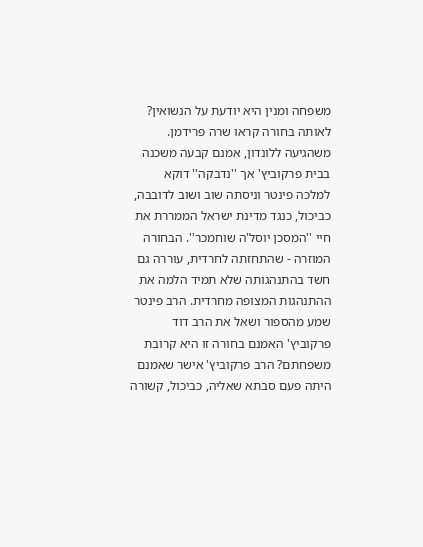משפחה ומנין היא יודעת על הנשואין? לאותה בחורה קראו שרה פרידמן. משהגיעה ללונדון, אמנם קבעה משכנה בבית פרקוביץ' אך ''נדבקה'' דוקא למלכה פינטר וניסתה שוב ושוב לדובבה, כביכול, כנגד מדינת ישראל הממררת את חיי ''המסכן יוסל'ה שוחמכר''. הבחורה המוזרה - שהתחזתה לחרדית, עוררה גם חשד בהתנהגותה שלא תמיד הלמה את ההתנהגות המצופה מחרדית. הרב פינטר שמע מהספור ושאל את הרב דוד פרקוביץ' האמנם בחורה זו היא קרובת משפחתם? הרב פרקוביץ' אישר שאמנם היתה פעם סבתא שאליה, כביכול, קשורה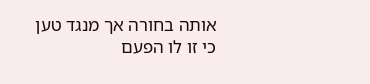אותה בחורה אך מנגד טען כי זו לו הפעם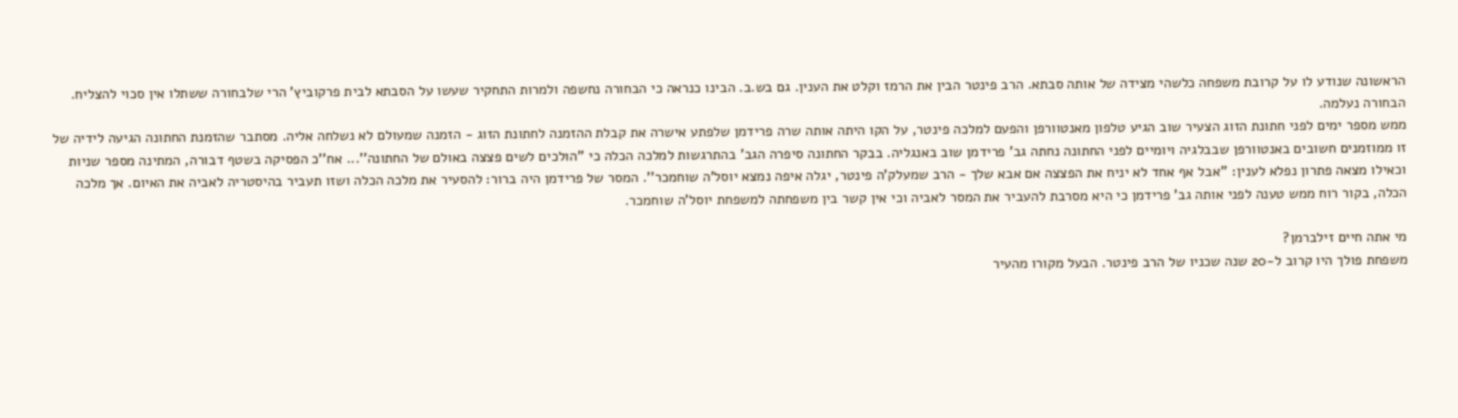הראשונה שנודע לו על קרובת משפחה כלשהי מצידה של אותה סבתא. הרב פינטר הבין את הרמז וקלט את הענין. גם בש.ב. הבינו כנראה כי הבחורה נחשפה ולמרות התחקיר שעשו על הסבתא לבית פרקוביץ' הרי שלבחורה ששתלו אין סכוי להצליח. הבחורה נעלמה.
ממש מספר ימים לפני חתונת הזוג הצעיר שוב הגיע טלפון מאנטוורפן והפעם למלכה פינטר, על הקו היתה אותה שרה פרידמן שלפתע אישרה את קבלת ההזמנה לחתונת הזוג - הזמנה שמעולם לא נשלחה אליה. מסתבר שהזמנת החתונה הגיעה לידיה של זו ממוזמנים חשובים באנטוורפן שבבלגיה ויומיים לפני החתונה נחתה גב' פרידמן שוב באנגליה. בבקר החתונה סיפרה הגב' בהתרגשות למלכה הכלה כי ''הולכים לשים פצצה באולם של החתונה''... אח''כ הפסיקה בשטף דבורה, המתינה מספר שניות וכאילו מצאה פתרון נפלא לענין: ''אבל אף אחד לא יניח את הפצצה אם אבא שלך - הרב שמעלק'ה פינטר, יגלה איפה נמצא יוסל'ה שוחמכר''. המסר של פרידמן היה ברור: להסעיר את מלכה הכלה ושזו תעביר בהיסטריה לאביה את האיום. אך מלכה הכלה, בקור רוח ממש טענה לפני אותה גב' פרידמן כי היא מסרבת להעביר את המסר לאביה וכי אין קשר בין משפחתה למשפחת יוסל'ה שוחמכר.

מי אתה חיים זילברמן?
משפחת פולך היו קרוב ל-20 שנה שכניו של הרב פינטר. הבעל מקורו מהעיר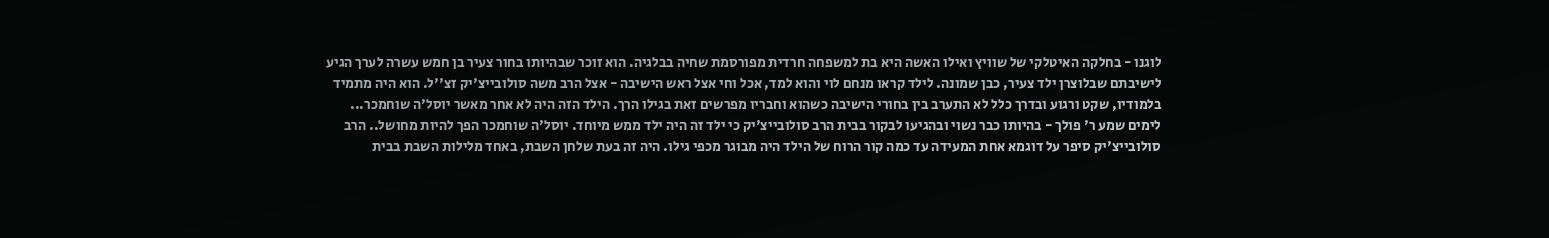לוגנו - בחלקה האיטלקי של שוויץ ואילו האשה היא בת למשפחה חרדית מפורסמת שחיה בבלגיה. הוא זוכר שבהיותו בחור צעיר בן חמש עשרה לערך הגיע לישיבתם שבלוצרן ילד צעיר, כבן שמונה. לילד קראו מנחם לוי והוא למד, אכל וחי אצל ראש הישיבה - אצל הרב משה סולובייצ'יק זצ''ל. הוא היה מתמיד בלמודיו, שקט ורגוע ובדרך כלל לא התערב בין בחורי הישיבה כשהוא וחבריו מפרשים זאת בגילו הרך. הילד הזה היה לא אחר מאשר יוסל'ה שוחמכר...
לימים שמע ר' פולך - בהיותו כבר נשוי ובהגיעו לבקור בבית הרב סולובייצ'יק כי ילד זה היה ילד ממש מיוחד. יוסל'ה שוחמכר הפך להיות מחושל.. הרב סולובייצ'יק סיפר על דוגמא אחת המעידה עד כמה קור הרוח של הילד היה מבוגר מכפי גילו. היה זה בעת שלחן השבת, באחד מלילות השבת בבית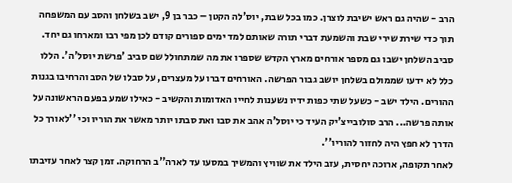הרב - שהיה גם ראש ישיבת לוצרן. כמו בכל שבת, יוס'לה הקטן – כבר בן 9, ישב בשלחן והסב עם המשפחה תוך כדי שירת שירי שבת והשמעת דברי תורה שאותם למד ימים ספורים קודם לכן מפי רבו ומארחו גם יחד. סביב השלחן ישבו גם מספר אורחים מארץ הקדש שספרו את מה שמתחולל שם סביב 'פרשת יוסל'ה'. הללו כלל לא ידעו שממולם בשלחן יושב גבור הפרשה. האורחים דברו על מעצרים, על סבלו של הסב והרחיבו בגנות ההורים. הילד ישב - כשעל שתי כפות ידיו נשענות לחייו האדומות והקשיב - כאילו שמע בפעם הראשונה על אותה פרשה... הרב סולובייצ'יק העיד כי יוסל'ה אהב את סבו ואת סבתו יותר מאשר את הוריו וכי ''לאורך כל הדרך לא חפץ היה לחזור להוריו''.
לאחר תקופה, ארוכה יחסית, עזב הילד את שוויץ והמשיך במסעו עד לארה''ב הרחוקה. זמן קצר לאחר עזיבתו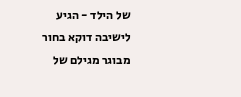של הילד - הגיע לישיבה דוקא בחור מבוגר מגילם של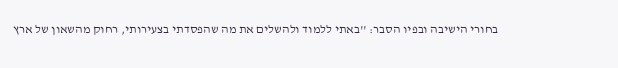בחורי הישיבה ובפיו הסבר: ''באתי ללמוד ולהשלים את מה שהפסדתי בצעירותי, רחוק מהשאון של ארץ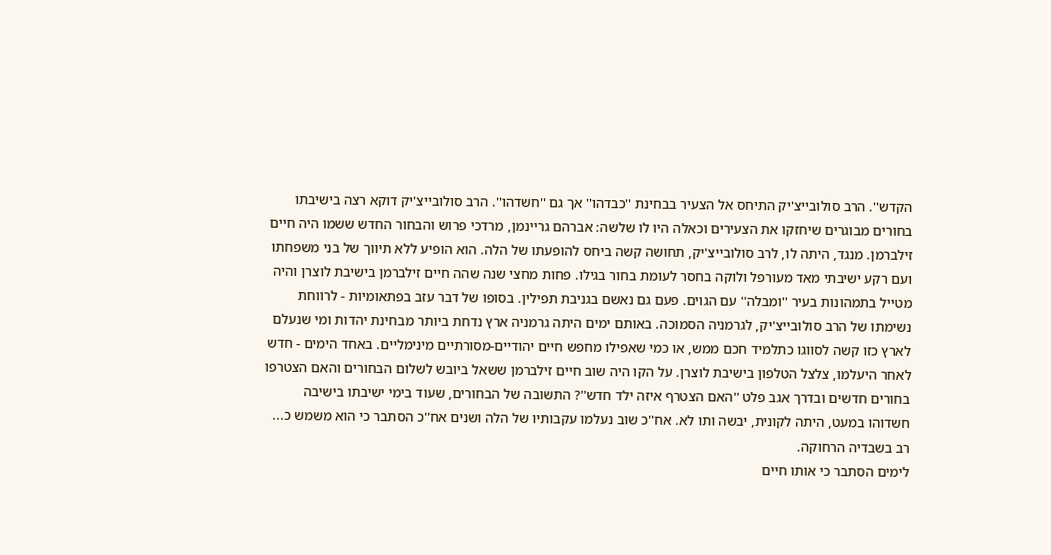הקדש''. הרב סולובייצ'יק התיחס אל הצעיר בבחינת ''כבדהו'' אך גם ''חשדהו''. הרב סולובייצ'יק דוקא רצה בישיבתו בחורים מבוגרים שיחזקו את הצעירים וכאלה היו לו שלשה: אברהם גריינמן, מרדכי פרוש והבחור החדש ששמו היה חיים זילברמן. מנגד, היתה לו, לרב סולובייצ'יק, תחושה קשה ביחס להופעתו של הלה. הוא הופיע ללא תיווך של בני משפחתו ועם רקע ישיבתי מאד מעורפל ולוקה בחסר לעומת בחור בגילו. פחות מחצי שנה שהה חיים זילברמן בישיבת לוצרן והיה מטייל בתמהונות בעיר ''ומבלה'' עם הגוים. פעם גם נאשם בגניבת תפילין. בסופו של דבר עזב בפתאומיות - לרווחת נשימתו של הרב סולובייצ'יק, לגרמניה הסמוכה. באותם ימים היתה גרמניה ארץ נדחת ביותר מבחינת יהדות ומי שנעלם לארץ כזו קשה לסווגו כתלמיד חכם ממש, או כמי שאפילו מחפש חיים יהודיים-מסורתיים מינימליים. באחד הימים - חדש לאחר היעלמו, צלצל הטלפון בישיבת לוצרן. על הקו היה שוב חיים זילברמן ששאל ביובש לשלום הבחורים והאם הצטרפו בחורים חדשים ובדרך אגב פלט ''האם הצטרף איזה ילד חדש''? התשובה של הבחורים, שעוד בימי ישיבתו בישיבה חשדוהו במעט, היתה לקונית, יבשה ותו לא. אח''כ שוב נעלמו עקבותיו של הלה ושנים אח''כ הסתבר כי הוא משמש כ... רב בשבדיה הרחוקה.
לימים הסתבר כי אותו חיים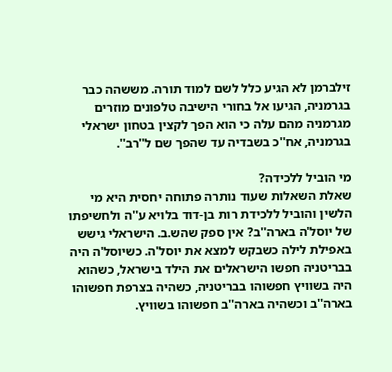זילברמן לא הגיע כלל לשם למוד תורה. מששהה כבר בגרמניה, הגיעו אל בחורי הישיבה טלפונים מוזרים מגרמניה מהם עלה כי הוא הפך לקצין בטחון ישראלי בגרמניה, אח''כ בשבדיה עד שהפך שם ל''רב''.

מי הוביל ללכידה?
שאלת השאלות שעוד נותרה פתוחה יחסית היא מי הלשין והוביל ללכידת רות בן-דוד בלויא ע''ה ולחשיפתו של יוסל'ה בארה''ב? אין ספק שהש.ב. הישראלי גישש באפילת לילה כשבקש למצא את יוסל'ה. כשיוסל'ה היה בבריטניה חפשו הישראלים את הילד בישראל, כשהוא היה בשוויץ חפשוהו בבריטניה, כשהיה בצרפת חפשוהו בארה''ב וכשהיה בארה''ב חפשוהו בשוויץ.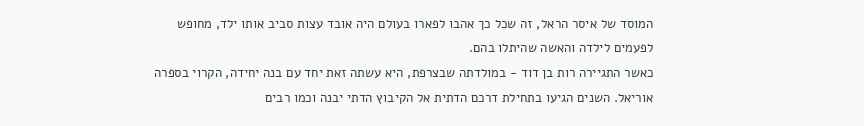המוסד של איסר הראל, זה שכל כך אהבו לפארו בעולם היה אובד עצות סביב אותו ילד, מחופש לפעמים לילדה והאשה שהיתלו בהם.
כאשר התגיירה רות בן דוד - במולדתה שבצרפת, היא עשתה זאת יחד עם בנה יחידה, הקרוי בספרה אוריאל. השנים הגיעו בתחילת דרכם הדתית אל הקיבוץ הדתי יבנה וכמו רבים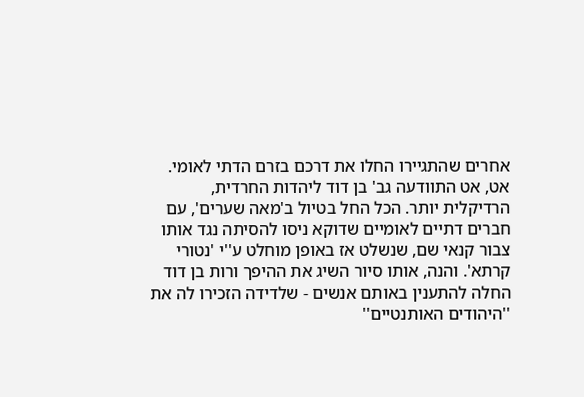אחרים שהתגיירו החלו את דרכם בזרם הדתי לאומי. אט, אט התוודעה גב' בן דוד ליהדות החרדית, הרדיקלית יותר. הכל החל בטיול ב'מאה שערים', עם חברים דתיים לאומיים שדוקא ניסו להסיתה נגד אותו צבור קנאי שם, שנשלט אז באופן מוחלט ע''י 'נטורי קרתא'. והנה, אותו סיור השיג את ההיפך ורות בן דוד החלה להתענין באותם אנשים - שלדידה הזכירו לה את ''היהודים האותנטיים''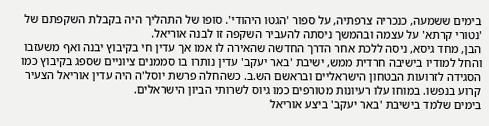בימים ששמעה, כנכריה צרפתיה, על ספור 'הגטו היהודי'. סופו של התהליך היה בקבלת השקפתם של 'נטורי קרתא' על עצמה ובהמשך ניסתה להעביר השקפה זו לבנה אוריאל.
הבן, מחד גיסא, ניסה ללכת אחר הדרך החדשה שהאירה לו אמו אך עדין חי בקיבוץ יבנה ואף משעזבו והחל למודיו בישיבה חרדית ממש, ישיבת 'באר יעקב' עדין נותרו בו סממנים ציוניים שספג בקיבוץ כמו הסגידה לזרועות הבטחון הישראליים ובראשם הש.ב. כשהחלה פרשת יוסל'ה היה עדין אוריאל הצעיר קרוע בנפשו. במוחו עלו רעיונות מטורפים כמו גיוס לשרותי הביון הישראלים.
בימים שלמד בישיבת 'באר יעקב' ביצע אוריאל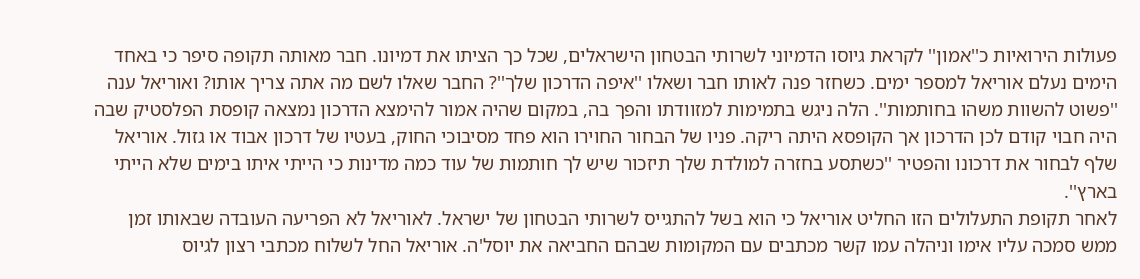פעולות הירואיות כ''אמון'' לקראת גיוסו הדמיוני לשרותי הבטחון הישראלים, שכל כך הציתו את דמיונו. חבר מאותה תקופה סיפר כי באחד הימים נעלם אוריאל למספר ימים. כשחזר פנה לאותו חבר ושאלו ''איפה הדרכון שלך''? החבר שאלו לשם מה אתה צריך אותו? ואוריאל ענה ''פשוט להשוות משהו בחותמות''. הלה ניגש בתמימות למזוודתו והפך בה, במקום שהיה אמור להימצא הדרכון נמצאה קופסת הפלסטיק שבה היה חבוי קודם לכן הדרכון אך הקופסא היתה ריקה. פניו של הבחור החוירו הוא פחד מסיבוכי החוק, בעטיו של דרכון אבוד או גזול. אוריאל שלף לבחור את דרכונו והפטיר ''כשתסע בחזרה למולדת שלך תיזכור שיש לך חותמות של עוד כמה מדינות כי הייתי איתו בימים שלא הייתי בארץ''.
לאחר תקופת התעלולים הזו החליט אוריאל כי הוא בשל להתגייס לשרותי הבטחון של ישראל. לאוריאל לא הפריעה העובדה שבאותו זמן ממש סמכה עליו אימו וניהלה עמו קשר מכתבים עם המקומות שבהם החביאה את יוסל'ה. אוריאל החל לשלוח מכתבי רצון לגיוס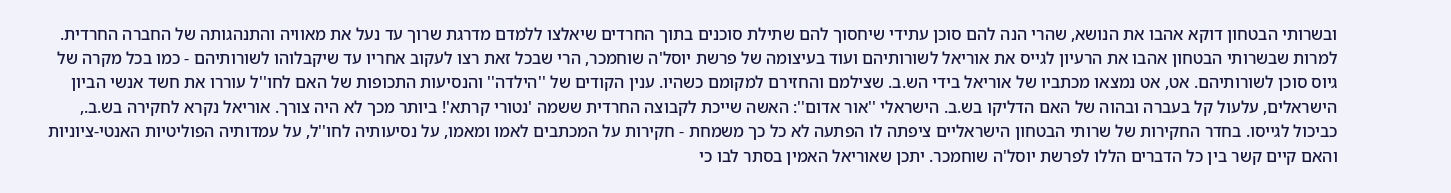ובשרותי הבטחון דוקא אהבו את הנושא, שהרי הנה להם סוכן עתידי שיחסוך להם שתילת סוכנים בתוך החרדים שיאלצו ללמדם מדרגת שרוך עד נעל את מאוויה והתנהגותה של החברה החרדית.
למרות שבשרותי הבטחון אהבו את הרעיון לגייס את אוריאל לשורותיהם ועוד בעיצומה של פרשת יוסל'ה שוחמכר, הרי שבכל זאת רצו לעקוב אחריו עד שיקבלוהו לשורותיהם - כמו בכל מקרה של גיוס סוכן לשורותיהם. אט, אט נמצאו מכתביו של אוריאל בידי הש.ב. שצילמם והחזירם למקומם כשהיו. ענין הקודים של ''הילדה'' והנסיעות התכופות של האם לחו''ל עוררו את חשד אנשי הביון הישראלים, עלעול קל בעברה ובהוה של האם הדליקו בש.ב. הישראלי ''אור אדום'': האשה שייכת לקבוצה החרדית ששמה 'נטורי קרתא'! ביותר מכך לא היה צורך. אוריאל נקרא לחקירה בש.ב., כביכול לגייסו. בחדר החקירות של שרותי הבטחון הישראליים ציפתה לו הפתעה לא כל כך משמחת - חקירות על המכתבים לאמו ומאמו, על נסיעותיה לחו''ל, על עמדותיה הפוליטיות האנטי-ציוניות והאם קיים קשר בין כל הדברים הללו לפרשת יוסל'ה שוחמכר. יתכן שאוריאל האמין בסתר לבו כי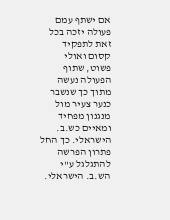אם ישתף עמם פעולה יזכה בכל זאת לתפקיד קסום ואולי פשוט, שתוף הפעולה נעשה מתוך כך שנשבר כנער צעיר מול מנגנון מפחיד ומאיים כש.ב. הישראלי. כך החל פתרון הפרשה להתגלגל ע''י הש.ב. הישראלי.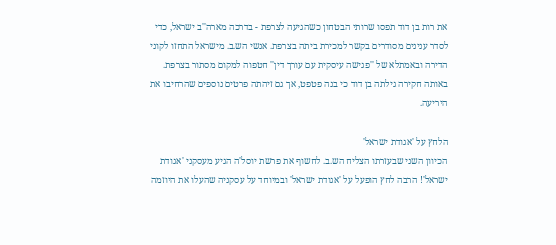את רות בן דוד תפסו שרותי הבטחון כשהגיעה לצרפת - בדרכה מארה''ב ישראל, כדי לסדר ענינים מסודרים בקשר למכירת ביתה בצרפת. אנשי הש.ב. מישראל התחזו לקוני הדירה ובאמתלא של ''פגישה עיסקית עם עורך דין'' חטפוה למקום מסתור בצרפת. באותה חקירה גילתה בן דוד כי בנה פטפט, אך גם זיהתה פרטים נוספים שהרחיבו את היריעה.

הלחץ על 'אגודת ישראל'
הכיוון השני שבעזרתו הצליח הש.ב. לחשוף את פרשת יוסל'ה הגיע מעסקני 'אגודת ישראל'! הרבה לחץ הופעל על 'אגודת ישראל' ובמיוחד על עסקניה שהעלו את היוזמה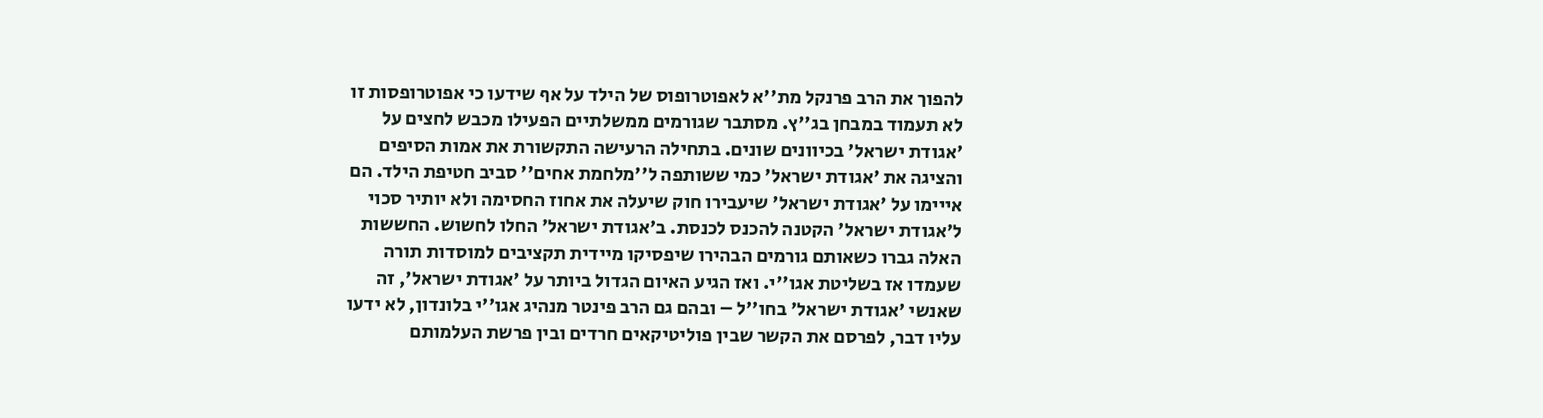להפוך את הרב פרנקל מת''א לאפוטרופוס של הילד על אף שידעו כי אפוטרופסות זו לא תעמוד במבחן בג''ץ. מסתבר שגורמים ממשלתיים הפעילו מכבש לחצים על 'אגודת ישראל' בכיוונים שונים. בתחילה הרעישה התקשורת את אמות הסיפים והציגה את 'אגודת ישראל' כמי ששותפה ל''מלחמת אחים'' סביב חטיפת הילד. הם אייימו על 'אגודת ישראל' שיעבירו חוק שיעלה את אחוז החסימה ולא יותיר סכוי ל'אגודת ישראל' הקטנה להכנס לכנסת. ב'אגודת ישראל' החלו לחשוש. החששות האלה גברו כשאותם גורמים הבהירו שיפסיקו מיידית תקציבים למוסדות תורה שעמדו אז בשליטת אגו''י. ואז הגיע האיום הגדול ביותר על 'אגודת ישראל', זה שאנשי 'אגודת ישראל' בחו''ל – ובהם גם הרב פינטר מנהיג אגו''י בלונדון, לא ידעו עליו דבר, לפרסם את הקשר שבין פוליטיקאים חרדים ובין פרשת העלמותם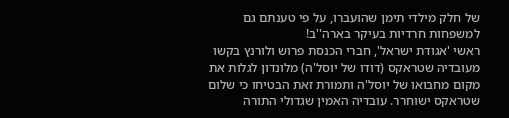של חלק מילדי תימן שהועברו, על פי טענתם גם למשפחות חרדיות בעיקר בארה''ב!
ראשי 'אגודת ישראל', חברי הכנסת פרוש ולורנץ בקשו מעובדיה שטראקס (דודו של יוסל'ה) מלונדון לגלות את מקום מחבואו של יוסל'ה ותמורת זאת הבטיחו כי שלום שטראקס ישוחרר. עובדיה האמין שגדולי התורה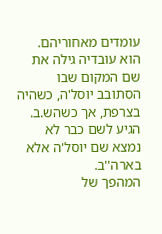עומדים מאחוריהם. הוא עובדיה גילה את שם המקום שבו הסתובב יוסל'ה, כשהיה בצרפת, אך כשהש.ב. הגיע לשם כבר לא נמצא שם יוסל'ה אלא בארה''ב.
המהפך של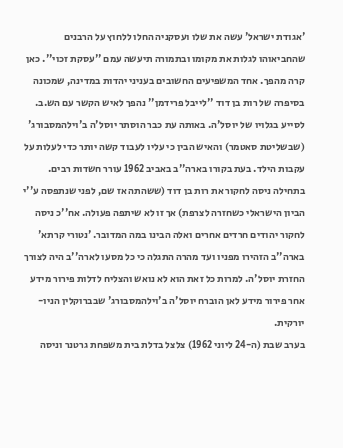'אגודת ישראל' עשה את שלו ועסקניה החלו ללחוץ על הרבנים שהחביאוהו לגלות את מקומו ובתמורה תיעשה עמם ''עסקת זכוי''. כאן קרה מהפך. אחד המשפיעים החשובים בעניני יהדות במדינה, שמכונה בסיפרה של רות בן דוד ''לייבל פרידמן'' נהפך לאיש הקשר עם הש.ב. לסייע בגלויו של יוסל'ה. באותה עת כבר הוסתר יוסל'ה ב'וילהמסבורג' (שבשליטת סאטמר) והאיש הבין כי עליו לעבוד קשה יותר כדי לעלות על עקבות הילד. בעת בקורו בארה''ב באביב 1962 עורר חשדות רבים. בתחילה ניסה לחקור את רות בן דוד (ששהתה אז שם, לפני שנתפסה ע''י הביון הישראלי כשחזרה לצרפת) אך זו לא שיתפה פעולה. אח''כ ניסה לחקור יהודים חרדים אחרים ואלה הבינו במה המדובר. 'נטורי קרתא' בארה''ב הזהירו מפניו ועד מהרה התגלה כי כל מסעו לארה''ב היה לצורך החזרת יוסל'ה. למרות כל זאת הוא לא נואש והצליח לדלות פירור מידע אחר פירור מידע לאן הוברח יוסל'ה ב'וילהמסבורג' שבברוקלין הניו-יורקית.
בערב שבת (ה-24 ליוני 1962) צלצל בדלת בית משפחת גרטנר וניסה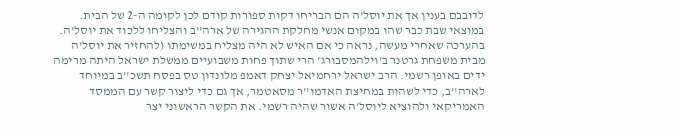לדובבם בענין אך את יוסל'ה הם הבריחו דקות ספורות קודם לכן לקומה ה-2 של הבית. במוצאי שבת כבר שהו במקום אנשי מחלקת ההגירה של ארה''ב והצליחו ללכוד את יוסל'ה. בהערכה שאחרי מעשה, נראה כי אם האיש לא היה מצליח במשימתו (להחזיר את יוסל'ה מבית משפחת גרטנר ב'וילהמסבורג' הרי שתוך פחות משבועיים ממשלת ישראל היתה מרימה ידים באופן רשמי. הרב ישראל ירחמיאל יצחק דאמפ מלונדון טס בפסח תשכ''ב במיוחד לארה''ב, כדי לשהות במחיצת האדמו''ר מסאטמר, אך גם כדי ליצור קשר עם הממסד האמריקאי ולהוציא ליוסל'ה אשור שהיה רשמי. את הקשר הראשוני יצר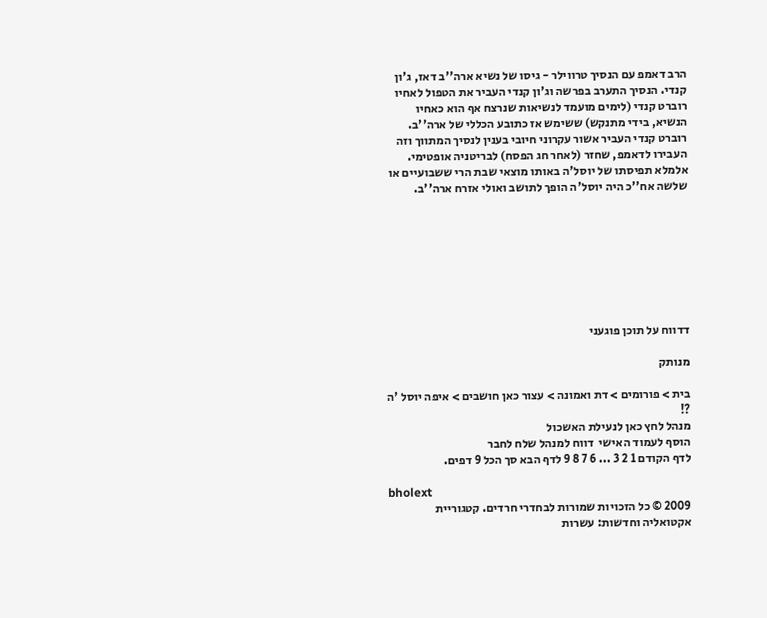הרב דאמפ עם הנסיך טרווילר - גיסו של נשיא ארה''ב דאז, ג'ון קנדי. הנסיך התערב בפרשה וג'ון קנדי העביר את הטפול לאחיו רוברט קנדי (לימים מועמד לנשיאות שנרצח אף הוא כאחיו הנשיא, בידי מתנקש) ששימש אז כתובע הכללי של ארה''ב. רוברט קנדי העביר אשור עקרוני חיובי בענין לנסיך המתווך וזה העבירו לדאמפ, שחזר (לאחר חג הפסח) לבריטניה אופטימי. אלמלא תפיסתו של יוסל'ה באותו מוצאי שבת הרי ששבועיים או שלשה אח''כ היה יוסל'ה הופך לתושב ואולי אזרח ארה''ב.








דדווח על תוכן פוגעני

מנותק

בית > פורומים > דת ואמונה > עצור כאן חושבים > איפה יוסל 'ה ?!
מנהל לחץ כאן לנעילת האשכול
הוסף לעמוד האישי  דווח למנהל שלח לחבר
לדף הקודם 1 2 3 ... 6 7 8 9 לדף הבא סך הכל 9 דפים.

bholext
2009 © כל הזכויות שמורות לבחדרי חרדים. קטגוריית אקטואליה וחדשות: עשרות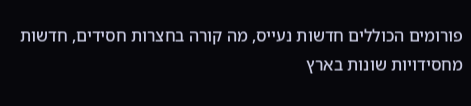פורומים הכוללים חדשות נעייס, מה קורה בחצרות חסידים, חדשות מחסידויות שונות בארץ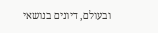ובעולם, דיונים בנושאי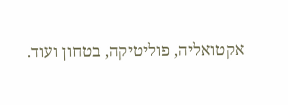אקטואליה, פוליטיקה, בטחון ועוד.